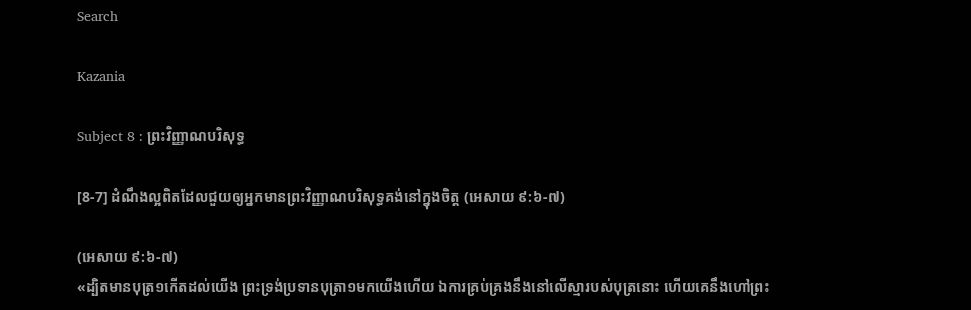Search

Kazania

Subject 8 : ព្រះវិញ្ញាណបរិសុទ្ធ

[8-7] ដំណឹងល្អពិតដែលជួយឲ្យអ្នកមានព្រះវិញ្ញាណបរិសុទ្ធគង់នៅក្នុងចិត្ត (អេសាយ ៩:៦-៧)

(អេសាយ ៩:៦-៧)
«ដ្បិតមានបុត្រ១កើតដល់យើង ព្រះទ្រង់ប្រទានបុត្រា១មកយើងហើយ ឯការគ្រប់គ្រងនឹងនៅលើស្មារបស់បុត្រនោះ ហើយគេនឹងហៅព្រះ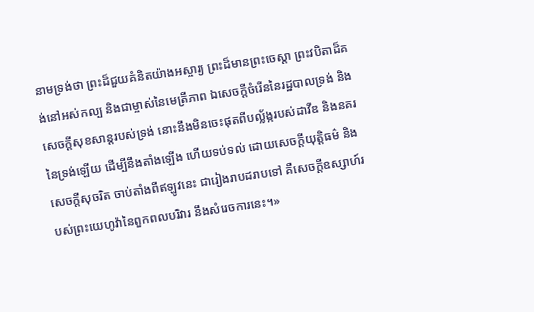នាមទ្រង់ថា ព្រះដ៏ជួយគំនិតយ៉ាងអស្ចារ្យ ព្រះដ៏មានព្រះចេស្តា ព្រះវបិតាដ៏គង់នៅអស់កល្ប និងជាម្ចាស់នៃមេត្រីភាព ឯសេចក្តីចំរើននៃរដ្ឋបាលទ្រង់ និងសេចក្តីសុខសាន្តរបស់ទ្រង់ នោះនឹងមិនចេះផុតពីបល្ល័ង្ករបស់ដាវីឌ និងនគរនៃទ្រង់ឡើយ ដើម្បីនឹងតាំងឡើង ហើយទប់ទល់ ដោយសេចក្តីយុត្តិធម៌ និងសេចក្តីសុចរិត ចាប់តាំងពីឥឡូវនេះ ជារៀងរាបដរាបទៅ គឺសេចក្តីឧស្សាហ៍របស់ព្រះយេហូវ៉ានៃពួកពលបរិវារ នឹងសំរេចការនេះ។»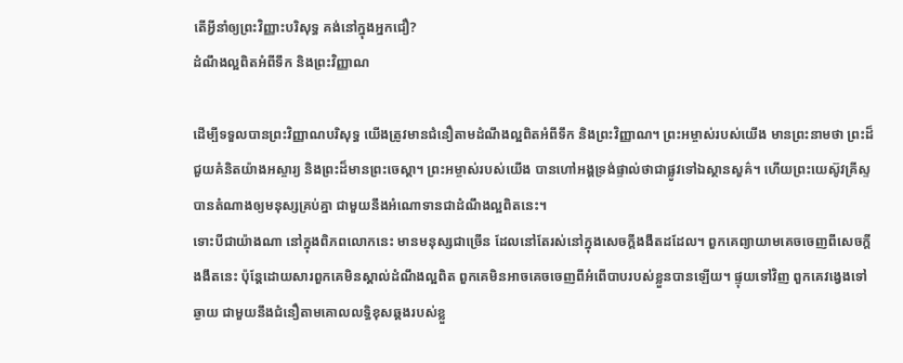តើអ្វីនាំឲ្យព្រះវិញ្ញាះបរិសុទ្ធ គង់នៅក្នុងអ្នកជឿ?
ដំណឹងល្អពិតអំពីទឹក និងព្រះវិញ្ញាណ

ដើម្បីទទួលបានព្រះវិញ្ញាណបរិសុទ្ធ យើងត្រូវមានជំនឿតាមដំណឹងល្អពិតអំពីទឹក និងព្រះវិញ្ញាណ។ ព្រះអម្ចាស់របស់យើង មានព្រះនាមថា ព្រះដ៏ជួយគំនិតយ៉ាងអស្ចារ្យ និងព្រះដ៏មានព្រះចេស្តា។ ព្រះអម្ចាស់របស់យើង បានហៅអង្គទ្រង់ផ្ទាល់ថាជាផ្លូវទៅឯស្ថានសួគ៌។ ហើយព្រះយេស៊ូវគ្រីស្ទបានតំណាងឲ្យមនុស្សគ្រប់គ្នា ជាមួយនឹងអំណោទានជាដំណឹងល្អពិតនេះ។
ទោះបីជាយ៉ាងណា នៅក្នុងពិភពលោកនេះ មានមនុស្សជាច្រើន ដែលនៅតែរស់នៅក្នុងសេចក្តីងងឹតដដែល។ ពួកគេព្យាយាមគេចចេញពីសេចក្តីងងឹតនេះ ប៉ុន្តែដោយសារពួកគេមិនស្គាល់ដំណឹងល្អពិត ពួកគេមិនអាចគេចចេញពីអំពើបាបរបស់ខ្លួនបានឡើយ។ ផ្ទុយទៅវិញ ពួកគេវង្វេងទៅឆ្ងាយ ជាមួយនឹងជំនឿតាមគោលលទ្ធិខុសឆ្គងរបស់ខ្លួ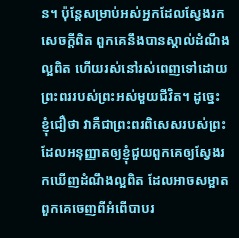ន។ ប៉ុន្តែសម្រាប់អស់អ្នកដែលស្វែងរកសេចក្តីពិត ពួកគេនឹងបានស្គាល់ដំណឹងល្អពិត ហើយរស់នៅរស់ពេញទៅដោយព្រះពររបស់ព្រះអស់មួយជីវិត។ ដូច្នេះ ខ្ញុំជឿថា វាគឺជាព្រះពរពិសេសរបស់ព្រះ ដែលអនុញ្ញាតឲ្យខ្ញុំជួយពួកគេឲ្យស្វែងរកឃើញដំណឹងល្អពិត ដែលអាចសម្អាតពួកគេចេញពីអំពើបាបរ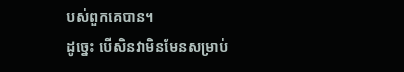បស់ពួកគេបាន។
ដូច្នេះ បើសិនវាមិនមែនសម្រាប់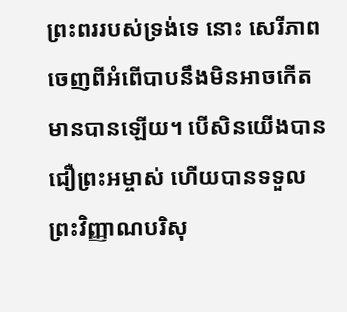ព្រះពររបស់ទ្រង់ទេ នោះ សេរីភាពចេញពីអំពើបាបនឹងមិនអាចកើតមានបានឡើយ។ បើសិនយើងបានជឿព្រះអម្ចាស់ ហើយបានទទួលព្រះវិញ្ញាណបរិសុ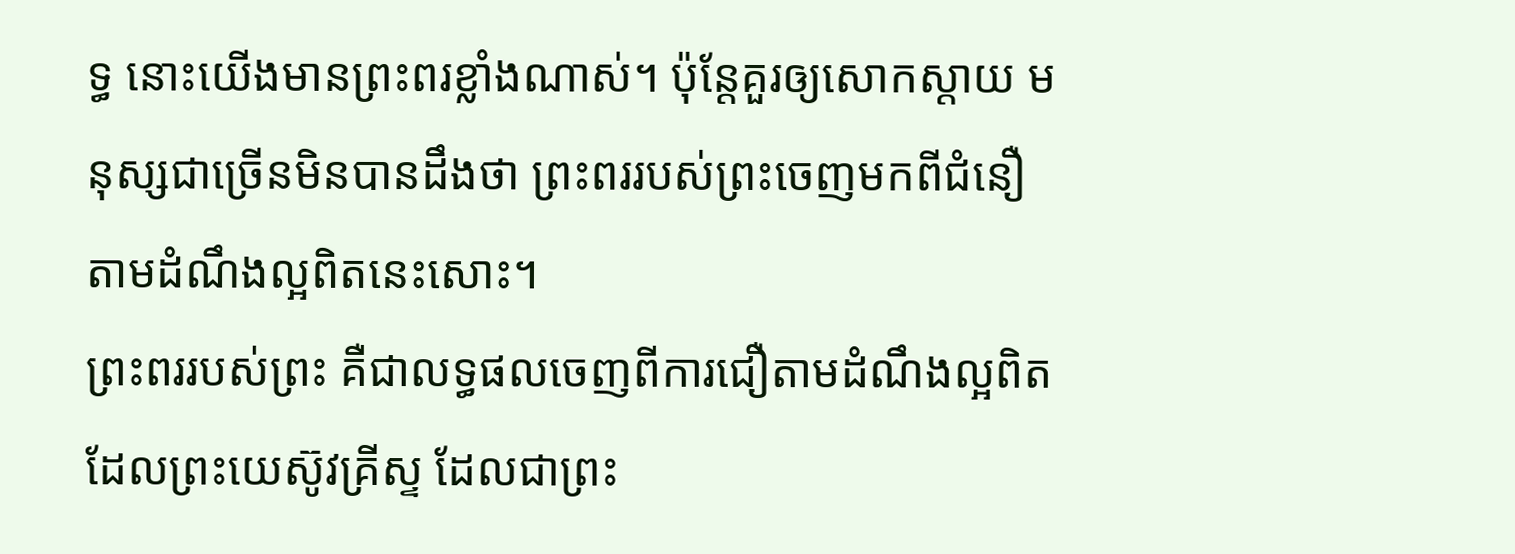ទ្ធ នោះយើងមានព្រះពរខ្លាំងណាស់។ ប៉ុន្តែគួរឲ្យសោកស្តាយ មនុស្សជាច្រើនមិនបានដឹងថា ព្រះពររបស់ព្រះចេញមកពីជំនឿតាមដំណឹងល្អពិតនេះសោះ។
ព្រះពររបស់ព្រះ គឺជាលទ្ធផលចេញពីការជឿតាមដំណឹងល្អពិត ដែលព្រះយេស៊ូវគ្រីស្ទ ដែលជាព្រះ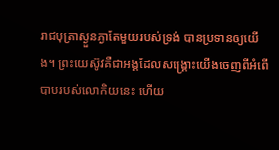រាជបុត្រាស្ងួនភ្ងាតែមួយរបស់ទ្រង់ បានប្រទានឲ្យយើង។ ព្រះយេស៊ូវគឺជាអង្គដែលសង្រ្គោះយើងចេញពីអំពើបាបរបស់លោកិយនេះ ហើយ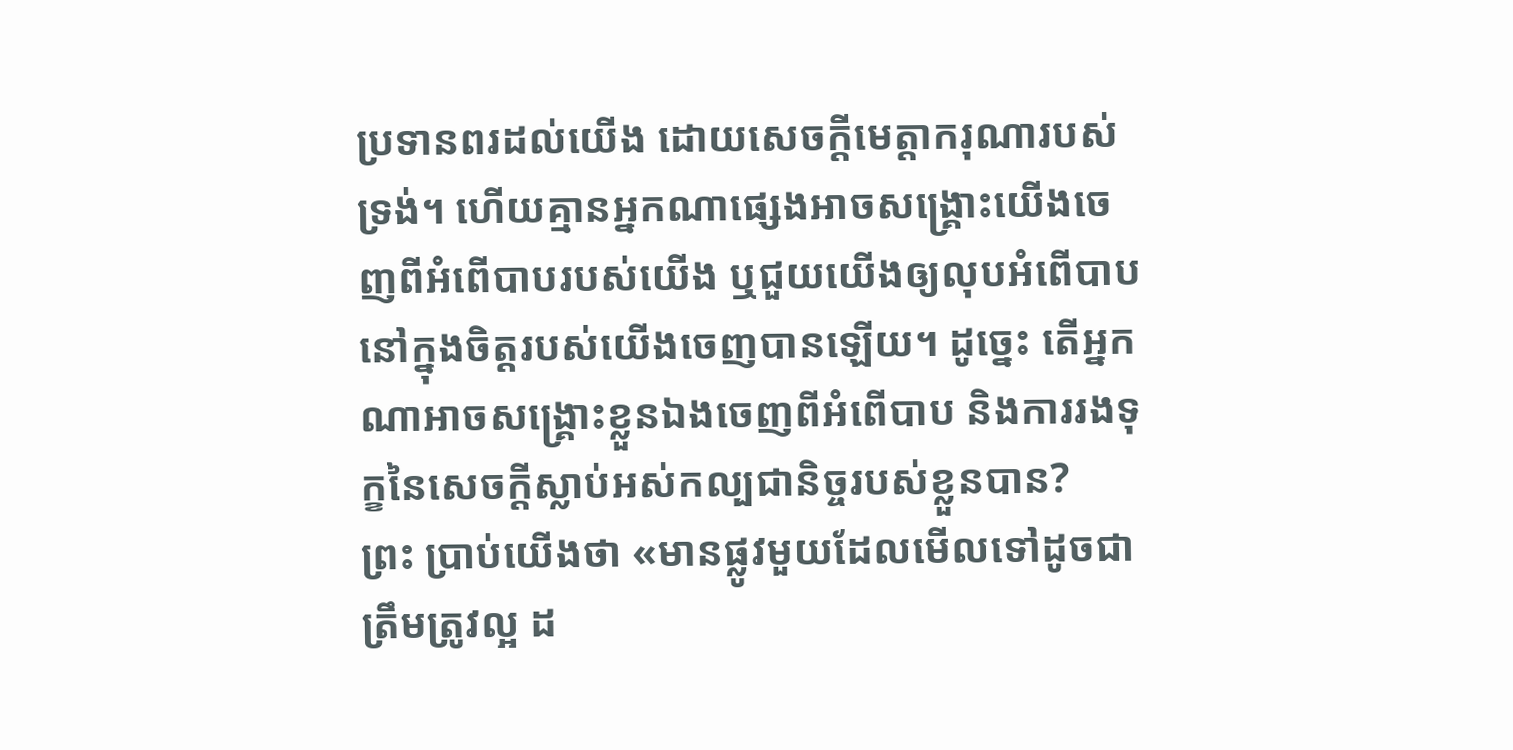ប្រទានពរដល់យើង ដោយសេចក្តីមេត្តាករុណារបស់ទ្រង់។ ហើយគ្មានអ្នកណាផ្សេងអាចសង្រ្គោះយើងចេញពីអំពើបាបរបស់យើង ឬជួយយើងឲ្យលុបអំពើបាបនៅក្នុងចិត្តរបស់យើងចេញបានឡើយ។ ដូច្នេះ តើអ្នកណាអាចសង្រ្គោះខ្លួនឯងចេញពីអំពើបាប និងការរងទុក្ខនៃសេចក្តីស្លាប់អស់កល្បជានិច្ចរបស់ខ្លួនបាន?
ព្រះ ប្រាប់យើងថា «មានផ្លូវមួយដែលមើលទៅដូចជាត្រឹមត្រូវល្អ ដ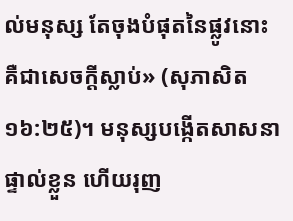ល់មនុស្ស តែចុងបំផុតនៃផ្លូវនោះ គឺជាសេចក្តីស្លាប់» (សុភាសិត ១៦:២៥)។ មនុស្សបង្កើតសាសនាផ្ទាល់ខ្លួន ហើយរុញ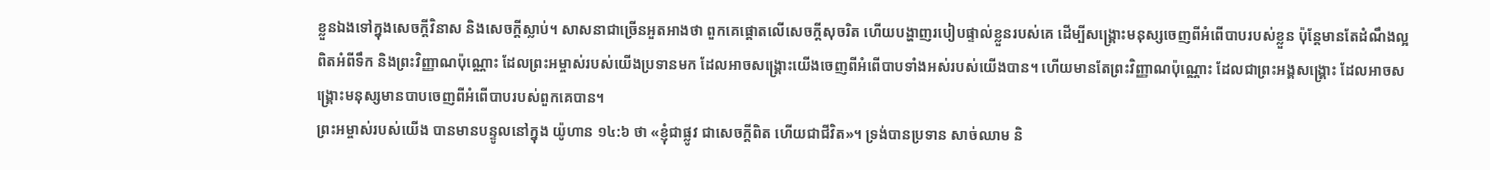ខ្លួនឯងទៅក្នុងសេចក្តីវិនាស និងសេចក្តីស្លាប់។ សាសនាជាច្រើនអួតអាងថា ពួកគេផ្តោតលើសេចក្តីសុចរិត ហើយបង្ហាញរបៀបផ្ទាល់ខ្លួនរបស់គេ ដើម្បីសង្រ្គោះមនុស្សចេញពីអំពើបាបរបស់ខ្លួន ប៉ុន្តែមានតែដំណឹងល្អពិតអំពីទឹក និងព្រះវិញ្ញាណប៉ុណ្ណោះ ដែលព្រះអម្ចាស់របស់យើងប្រទានមក ដែលអាចសង្រ្គោះយើងចេញពីអំពើបាបទាំងអស់របស់យើងបាន។ ហើយមានតែព្រះវិញ្ញាណប៉ុណ្ណោះ ដែលជាព្រះអង្គសង្រ្គោះ ដែលអាចសង្រ្គោះមនុស្សមានបាបចេញពីអំពើបាបរបស់ពួកគេបាន។
ព្រះអម្ចាស់របស់យើង បានមានបន្ទូលនៅក្នុង យ៉ូហាន ១៤:៦ ថា «ខ្ញុំជាផ្លូវ ជាសេចក្តីពិត ហើយជាជីវិត»។ ទ្រង់បានប្រទាន សាច់ឈាម និ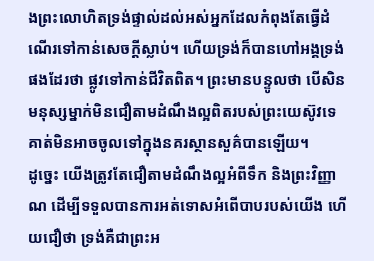ងព្រះលោហិតទ្រង់ផ្ទាល់ដល់អស់អ្នកដែលកំពុងតែធ្វើដំណើរទៅកាន់សេចក្តីស្លាប់។ ហើយទ្រង់ក៏បានហៅអង្គទ្រង់ផងដែរថា ផ្លូវទៅកាន់ជីវិតពិត។ ព្រះមានបន្ទូលថា បើសិនមនុស្សម្នាក់មិនជឿតាមដំណឹងល្អពិតរបស់ព្រះយេស៊ូវទេ គាត់មិនអាចចូលទៅក្នុងនគរស្ថានសួគ៌បានឡើយ។
ដូច្នេះ យើងត្រូវតែជឿតាមដំណឹងល្អអំពីទឹក និងព្រះវិញ្ញាណ ដើម្បីទទួលបានការអត់ទោសអំពើបាបរបស់យើង ហើយជឿថា ទ្រង់គឺជាព្រះអ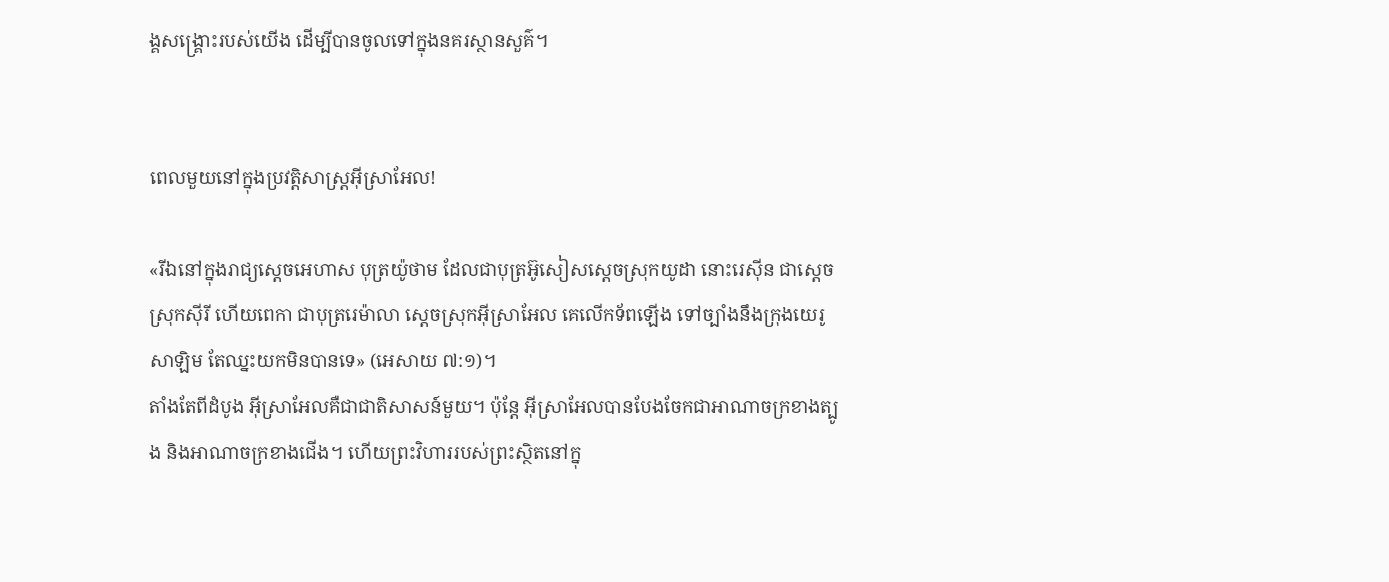ង្គសង្រ្គោះរបស់យើង ដើម្បីបានចូលទៅក្នុងនគរស្ថានសួគ៌។


ពេលមួយនៅក្នុងប្រវត្តិសាស្ត្រអ៊ីស្រាអែល!

«រីឯនៅក្នុងរាជ្យស្តេចអេហាស បុត្រយ៉ូថាម ដែលជាបុត្រអ៊ូសៀសស្តេចស្រុកយូដា នោះរេស៊ីន ជាស្តេចស្រុកស៊ីរី ហើយពេកា ជាបុត្ររេម៉ាលា ស្តេចស្រុកអ៊ីស្រាអែល គេលើកទ័ពឡើង ទៅច្បាំងនឹងក្រុងយេរូសាឡិម តែឈ្នះយកមិនបានទេ» (អេសាយ ៧:១)។
តាំងតែពីដំបូង អ៊ីស្រាអែលគឺជាជាតិសាសន៍មួយ។ ប៉ុន្តែ អ៊ីស្រាអែលបានបែងចែកជាអាណាចក្រខាងត្បូង និងអាណាចក្រខាងជើង។ ហើយព្រះវិហាររបស់ព្រះស្ថិតនៅក្នុ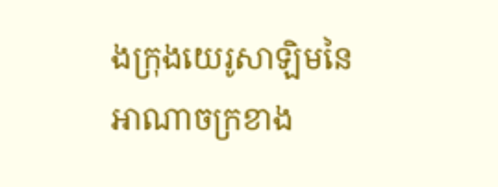ងក្រុងយេរូសាឡិមនៃអាណាចក្រខាង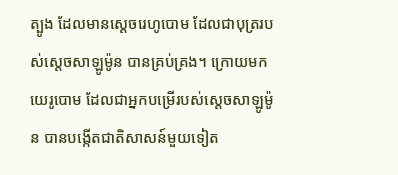ត្បូង ដែលមានស្តេចរេហូបោម ដែលជាបុត្ររបស់ស្តេចសាឡូម៉ូន បានគ្រប់គ្រង។ ក្រោយមក យេរូបោម ដែលជាអ្នកបម្រើរបស់ស្តេចសាឡូម៉ូន បានបង្កើតជាតិសាសន៍មួយទៀត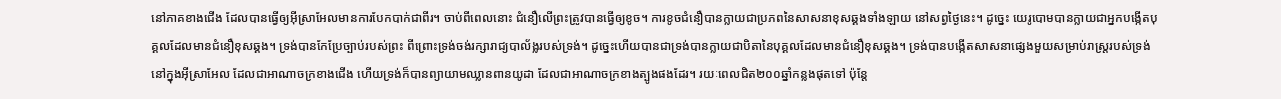នៅភាគខាងជើង ដែលបានធ្វើឲ្យអ៊ីស្រាអែលមានការបែកបាក់ជាពីរ។ ចាប់ពីពេលនោះ ជំនឿលើព្រះត្រូវបានធ្វើឲ្យខូច។ ការខូចជំនឿបានក្លាយជាប្រភពនៃសាសនាខុសឆ្គងទាំងឡាយ នៅសព្វថ្ងៃនេះ។ ដូច្នេះ យេរូបោមបានក្លាយជាអ្នកបង្កើតបុគ្គលដែលមានជំនឿខុសឆ្គង។ ទ្រង់បានកែប្រែច្បាប់របស់ព្រះ ពីព្រោះទ្រង់ចង់រក្សារាជ្យបាល័ង្លរបស់ទ្រង់។ ដូច្នេះហើយបានជាទ្រង់បានក្លាយជាបិតានៃបុគ្គលដែលមានជំនឿខុសឆ្គង។ ទ្រង់បានបង្កើតសាសនាផ្សេងមួយសម្រាប់រាស្ត្ររបស់ទ្រង់ នៅក្នុងអ៊ីស្រាអែល ដែលជាអាណាចក្រខាងជើង ហើយទ្រង់ក៏បានព្យាយាមឈ្លានពានយូដា ដែលជាអាណាចក្រខាងត្បូងផងដែរ។ រយៈពេលជិត២០០ឆ្នាំកន្លងផុតទៅ ប៉ុន្តែ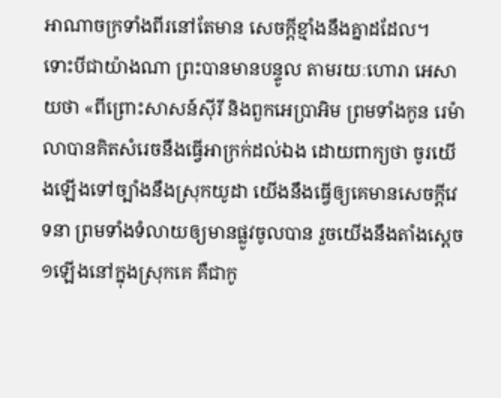អាណាចក្រទាំងពីរនៅតែមាន សេចក្តីខ្មាំងនឹងគ្នាដដែល។
ទោះបីជាយ៉ាងណា ព្រះបានមានបន្ទូល តាមរយៈហោរា អេសាយថា «ពីព្រោះសាសន៍ស៊ីរី និងពួកអេប្រាអិម ព្រមទាំងកូន រេម៉ាលាបានគិតសំរេចនឹងធ្វើអាក្រក់ដល់ឯង ដោយពាក្យថា ចូរយើងឡើងទៅច្បាំងនឹងស្រុកយូដា យើងនឹងធ្វើឲ្យគេមានសេចក្តីវេទនា ព្រមទាំងទំលាយឲ្យមានផ្លូវចូលបាន រួចយើងនឹងតាំងស្តេច១ឡើងនៅក្នុងស្រុកគេ គឺជាកូ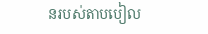នរបស់តាបបៀល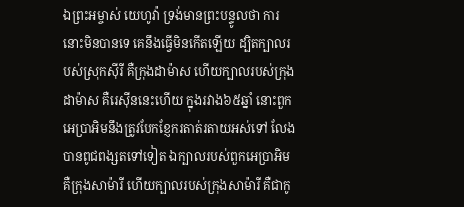ឯព្រះអម្ចាស់ យេហូវ៉ា ទ្រង់មានព្រះបន្ទូលថា ការនោះមិនបានទេ គេនឹងធ្វើមិនកើតឡើយ ដ្បិតក្បាលរបស់ស្រុកស៊ីរី គឺក្រុងដាម៉ាស ហើយក្បាលរបស់ក្រុងដាម៉ាស គឺរេស៊ីននេះហើយ ក្នុងរវាង៦៥ឆ្នាំ នោះពួកអេប្រាអិមនឹងត្រូវបែកខ្ញែករតាត់រតាយអស់ទៅ លែងបានពូជពង្សតទៅទៀត ឯក្បាលរបស់ពួកអេប្រាអិម គឺក្រុងសាម៉ារី ហើយក្បាលរបស់ក្រុងសាម៉ារី គឺជាកូ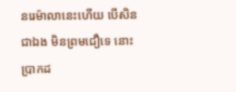នរេម៉ាលានេះហើយ បើសិនជាឯង មិនព្រមជឿទេ នោះប្រាកដ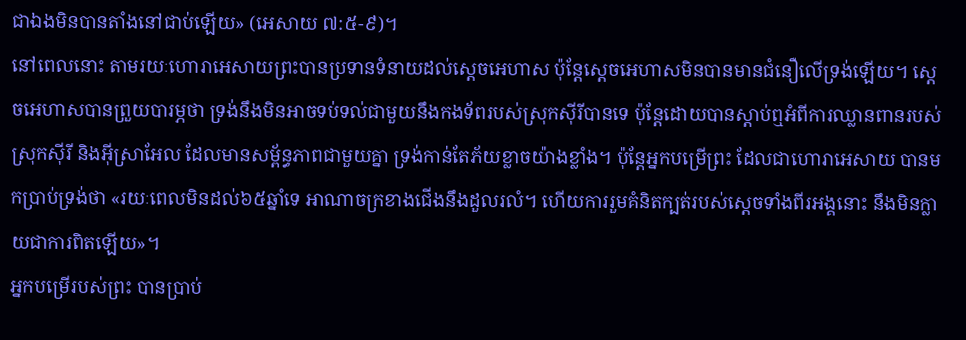ជាឯងមិនបានតាំងនៅជាប់ឡើយ» (អេសាយ ៧:៥-៩)។
នៅពេលនោះ តាមរយៈហោរាអេសាយព្រះបានប្រទានទំនាយដល់ស្តេចអេហាស ប៉ុន្តែស្តេចអេហាសមិនបានមានជំនឿលើទ្រង់ឡើយ។ ស្តេចអេហាសបានព្រួយបារម្ភថា ទ្រង់នឹងមិនអាចទប់ទល់ជាមួយនឹងកងទ័ពរបស់ស្រុកស៊ីរីបានទេ ប៉ុន្តែដោយបានស្តាប់ឮអំពីការឈ្លានពានរបស់ស្រុកស៊ីរី និងអ៊ីស្រាអែល ដែលមានសម័្ពន្ធភាពជាមួយគ្នា ទ្រង់កាន់តែភ័យខ្លាចយ៉ាងខ្លាំង។ ប៉ុន្តែអ្នកបម្រើព្រះ ដែលជាហោរាអេសាយ បានមកប្រាប់ទ្រង់ថា «រយៈពេលមិនដល់៦៥ឆ្នាំទេ អាណាចក្រខាងជើងនឹងដួលរលំ។ ហើយការរួមគំនិតក្បត់របស់ស្តេចទាំងពីរអង្គនោះ នឹងមិនក្លាយជាការពិតឡើយ»។
អ្នកបម្រើរបស់ព្រះ បានប្រាប់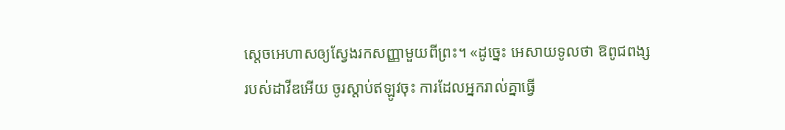ស្តេចអេហាសឲ្យស្វែងរកសញ្ញាមួយពីព្រះ។ «ដូច្នេះ អេសាយទូលថា ឱពូជពង្សរបស់ដាវីឌអើយ ចូរស្តាប់ឥឡូវចុះ ការដែលអ្នករាល់គ្នាធ្វើ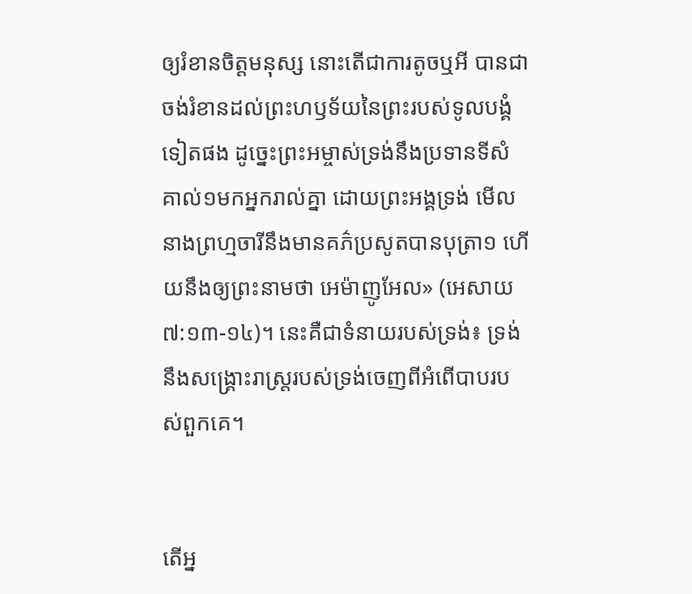ឲ្យរំខានចិត្តមនុស្ស នោះតើជាការតូចឬអី បានជាចង់រំខានដល់ព្រះហឫទ័យនៃព្រះរបស់ទូលបង្គំទៀតផង ដូច្នេះព្រះអម្ចាស់ទ្រង់នឹងប្រទានទីសំគាល់១មកអ្នករាល់គ្នា ដោយព្រះអង្គទ្រង់ មើល នាងព្រហ្មចារីនឹងមានគភ៌ប្រសូតបានបុត្រា១ ហើយនឹងឲ្យព្រះនាមថា អេម៉ាញូអែល» (អេសាយ ៧:១៣-១៤)។ នេះគឺជាទំនាយរបស់ទ្រង់៖ ទ្រង់នឹងសង្រ្គោះរាស្ត្ររបស់ទ្រង់ចេញពីអំពើបាបរបស់ពួកគេ។


តើអ្ន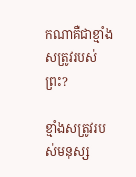កណាគឺជាខ្មាំងសត្រូវរបស់ព្រះ?

ខ្មាំងសត្រូវរបស់មនុស្ស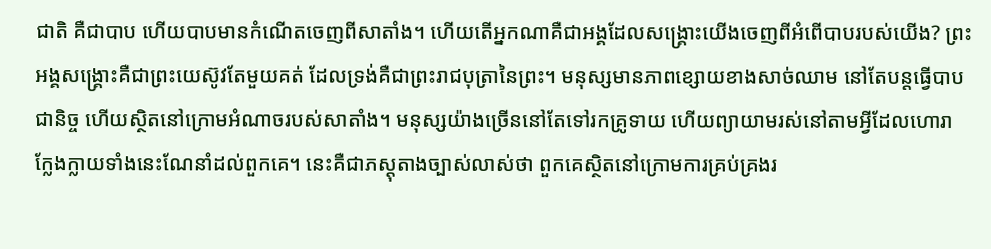ជាតិ គឺជាបាប ហើយបាបមានកំណើតចេញពីសាតាំង។ ហើយតើអ្នកណាគឺជាអង្គដែលសង្រ្គោះយើងចេញពីអំពើបាបរបស់យើង? ព្រះអង្គសង្រ្គោះគឺជាព្រះយេស៊ូវតែមួយគត់ ដែលទ្រង់គឺជាព្រះរាជបុត្រានៃព្រះ។ មនុស្សមានភាពខ្សោយខាងសាច់ឈាម នៅតែបន្តធ្វើបាបជានិច្ច ហើយស្ថិតនៅក្រោមអំណាចរបស់សាតាំង។ មនុស្សយ៉ាងច្រើននៅតែទៅរកគ្រូទាយ ហើយព្យាយាមរស់នៅតាមអ្វីដែលហោរាក្លែងក្លាយទាំងនេះណែនាំដល់ពួកគេ។ នេះគឺជាភស្តុតាងច្បាស់លាស់ថា ពួកគេស្ថិតនៅក្រោមការគ្រប់គ្រងរ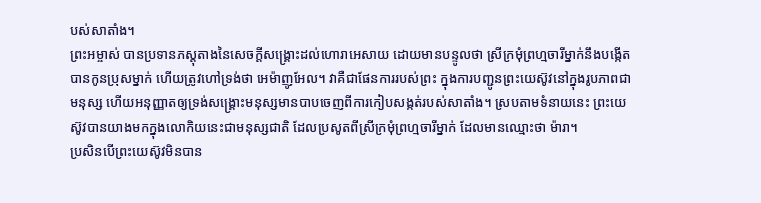បស់សាតាំង។
ព្រះអម្ចាស់ បានប្រទានភស្តុតាងនៃសេចក្តីសង្រ្គោះដល់ហោរាអេសាយ ដោយមានបន្ទូលថា ស្រីក្រមុំព្រហ្មចារីម្នាក់នឹងបង្កើតបានកូនប្រុសម្នាក់ ហើយត្រូវហៅទ្រង់ថា អេម៉ាញូអែល។ វាគឺជាផែនការរបស់ព្រះ ក្នុងការបញ្ជូនព្រះយេស៊ូវនៅក្នុងរូបភាពជាមនុស្ស ហើយអនុញ្ញាតឲ្យទ្រង់សង្រ្គោះមនុស្សមានបាបចេញពីការកៀបសង្កត់របស់សាតាំង។ ស្របតាមទំនាយនេះ ព្រះយេស៊ូវបានយាងមកក្នុងលោកិយនេះជាមនុស្សជាតិ ដែលប្រសូតពីស្រីក្រមុំព្រហ្មចារីម្នាក់ ដែលមានឈ្មោះថា ម៉ារា។
ប្រសិនបើព្រះយេស៊ូវមិនបាន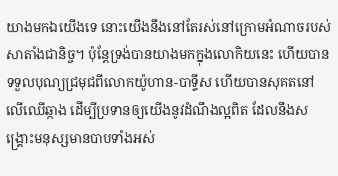យាងមកឯយើងទេ នោះយើងនឹងនៅតែរស់នៅក្រោមអំណាចរបស់សាតាំងជានិច្ច។ ប៉ុន្តែទ្រង់បានយាងមកក្នុងលោកិយនេះ ហើយបានទទួលបុណ្យជ្រមុជពីលោកយ៉ូហាន-បាទ្ទីស ហើយបានសុគតនៅលើឈើឆ្កាង ដើម្បីប្រទានឲ្យយើងនូវដំណឹងល្អពិត ដែលនឹងសង្រ្គោះមនុស្សមានបាបទាំងអស់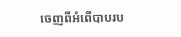ចេញពីអំពើបាបរប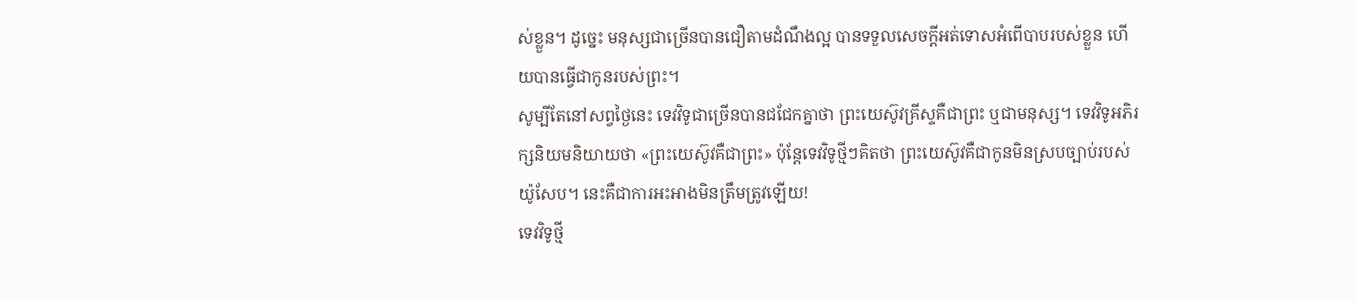ស់ខ្លួន។ ដូច្នេះ មនុស្សជាច្រើនបានជឿតាមដំណឹងល្អ បានទទួលសេចក្តីអត់ទោសអំពើបាបរបស់ខ្លួន ហើយបានធ្វើជាកូនរបស់ព្រះ។
សូម្បីតែនៅសព្វថ្ងៃនេះ ទេវវិទូជាច្រើនបានជជែកគ្នាថា ព្រះយេស៊ូវគ្រីស្ទគឺជាព្រះ ឬជាមនុស្ស។ ទេវវិទូអភិរក្សនិយមនិយាយថា «ព្រះយេស៊ូវគឺជាព្រះ» ប៉ុន្តែទេវវិទូថ្មីៗគិតថា ព្រះយេស៊ូវគឺជាកូនមិនស្របច្បាប់របស់យ៉ូសែប។ នេះគឺជាការអះអាងមិនត្រឹមត្រូវឡើយ!
ទេវវិទូថ្មី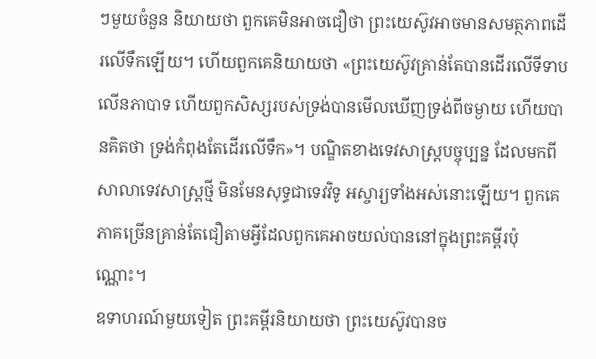ៗមួយចំនួន និយាយថា ពួកគេមិនអាចជឿថា ព្រះយេស៊ូវអាចមានសមត្ថភាពដើរលើទឹកឡើយ។ ហើយពួកគេនិយាយថា «ព្រះយេស៊ូវគ្រាន់តែបានដើរលើទីទាបលើនភាបាទ ហើយពួកសិស្សរបស់ទ្រង់បានមើលឃើញទ្រង់ពីចម្ងាយ ហើយបានគិតថា ទ្រង់កំពុងតែដើរលើទឹក»។ បណ្ឌិតខាងទេវសាស្ត្របច្ចុប្បន្ន ដែលមកពីសាលាទេវសាស្ត្រថ្មី មិនមែនសុទ្ធជាទេវវិទូ អស្ចារ្យទាំងអស់នោះឡើយ។ ពួកគេភាគច្រើនគ្រាន់តែជឿតាមអ្វីដែលពួកគេអាចយល់បាននៅក្នុងព្រះគម្ពីរប៉ុណ្ណោះ។
ឧទាហរណ៍មួយទៀត ព្រះគម្ពីរនិយាយថា ព្រះយេស៊ូវបានច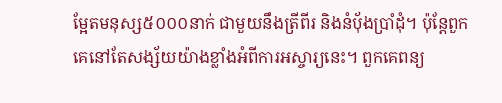ម្អែតមនុស្ស៥០០០នាក់ ជាមួយនឹងត្រីពីរ និងនំប៉័ងប្រាំដុំ។ ប៉ុន្តែពួកគេនៅតែសង្ស័យយ៉ាងខ្លាំងអំពីការអស្ចារ្យនេះ។ ពួកគេពន្យ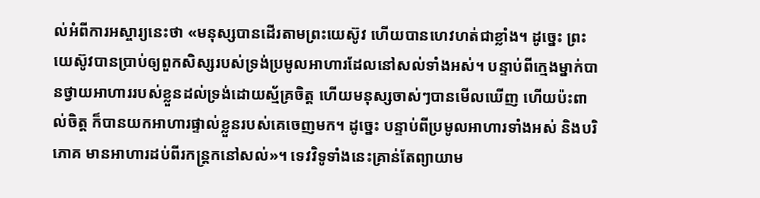ល់អំពីការអស្ចារ្យនេះថា «មនុស្សបានដើរតាមព្រះយេស៊ូវ ហើយបានហេវហត់ជាខ្លាំង។ ដូច្នេះ ព្រះយេស៊ូវបានប្រាប់ឲ្យពួកសិស្សរបស់ទ្រង់ប្រមូលអាហារដែលនៅសល់ទាំងអស់។ បន្ទាប់ពីក្មេងម្នាក់បានថ្វាយអាហាររបស់ខ្លួនដល់ទ្រង់ដោយស្ម័គ្រចិត្ត ហើយមនុស្សចាស់ៗបានមើលឃើញ ហើយប៉ះពាល់ចិត្ត ក៏បានយកអាហារផ្ទាល់ខ្លួនរបស់គេចេញមក។ ដូច្នេះ បន្ទាប់ពីប្រមូលអាហារទាំងអស់ និងបរិភោគ មានអាហារដប់ពីរកន្ត្រកនៅសល់»។ ទេវវិទូទាំងនេះគ្រាន់តែព្យាយាម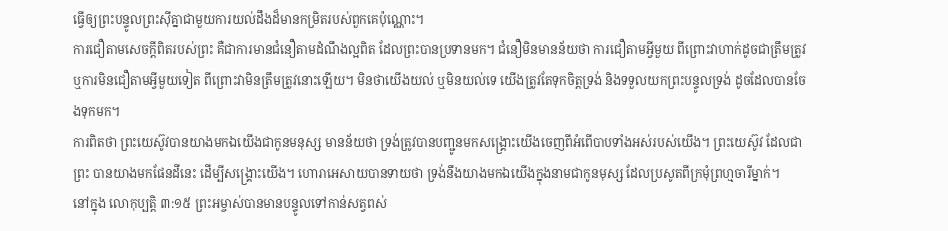ធ្វើឲ្យព្រះបន្ទូលព្រះស៊ីគ្នាជាមួយការយល់ដឹងដ៏មានកម្រិតរបស់ពួកគេប៉ុណ្ណោះ។
ការជឿតាមសេចក្តីពិតរបស់ព្រះ គឺជាការមានជំនឿតាមដំណឹងល្អពិត ដែលព្រះបានប្រទានមក។ ជំនឿមិនមានន័យថា ការជឿតាមអ្វីមួយ ពីព្រោះវាហាក់ដូចជាត្រឹមត្រូវ ឬការមិនជឿតាមអ្វីមួយទៀត ពីព្រោះវាមិនត្រឹមត្រូវនោះឡើយ។ មិនថាយើងយល់ ឬមិនយល់ទេ យើងត្រូវតែទុកចិត្តទ្រង់ និងទទួលយកព្រះបន្ទូលទ្រង់ ដូចដែលបានចែងទុកមក។
ការពិតថា ព្រះយេស៊ូវបានយាងមកឯយើងជាកូនមនុស្ស មានន័យថា ទ្រង់ត្រូវបានបញ្ជូនមកសង្រ្គោះយើងចេញពីអំពើបាបទាំងអស់របស់យើង។ ព្រះយេស៊ូវ ដែលជាព្រះ បានយាងមកផែនដីនេះ ដើម្បីសង្រ្គោះយើង។ ហោរាអេសាយបានទាយថា ទ្រង់នឹងយាងមកឯយើងក្នុងនាមជាកូនមុស្ស ដែលប្រសូតពីក្រមុំព្រហ្មចារីម្នាក់។
នៅក្នុង លោកុប្បតិ្ត ៣:១៥ ព្រះអម្ចាស់បានមានបន្ទូលទៅកាន់សត្វពស់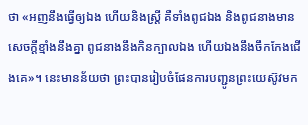ថា «អញនឹងធ្វើឲ្យឯង ហើយនិងស្ត្រី គឺទាំងពូជឯង និងពូជនាងមានសេចក្តីខ្មាំងនឹងគ្នា ពូជនាងនឹងកិនក្បាលឯង ហើយឯងនឹងចឹកកែងជើងគេ»។ នេះមានន័យថា ព្រះបានរៀបចំផែនការបញ្ជូនព្រះយេស៊ូវមក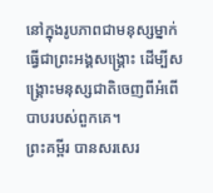នៅក្នុងរូបភាពជាមនុស្សម្នាក់ ធ្វើជាព្រះអង្គសង្រ្គោះ ដើម្បីសង្រ្គោះមនុស្សជាតិចេញពីអំពើបាបរបស់ពួកគេ។
ព្រះគម្ពីរ បានសរសេរ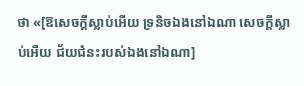ថា «[ឱសេចក្តីស្លាប់អើយ ទ្រនិចឯងនៅឯណា សេចក្តីស្លាប់អើយ ជ័យជំនះរបស់ឯងនៅឯណា]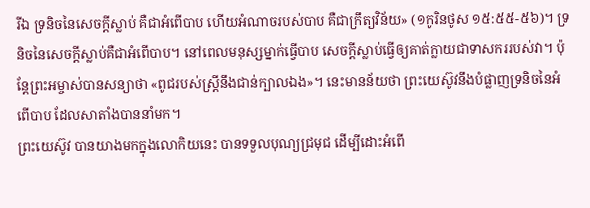រីឯ ទ្រនិចនៃសេចក្តីស្លាប់ គឺជាអំពើបាប ហើយអំណាចរបស់បាប គឺជាក្រឹត្យវិន័យ» (១កូរិនថូស ១៥:៥៥-៥៦)។ ទ្រនិចនៃសេចក្តីស្លាប់គឺជាអំពើបាប។ នៅពេលមនុស្សម្នាក់ធ្វើបាប សេចក្តីស្លាប់ធ្វើឲ្យគាត់ក្លាយជាទាសកររបស់វា។ ប៉ុន្តែព្រះអម្ចាស់បានសន្យាថា «ពូជរបស់ស្ត្រីនឹងជាន់ក្បាលឯង»។ នេះមានន័យថា ព្រះយេស៊ូវនឹងបំផ្លាញទ្រនិចនៃអំពើបាប ដែលសាតាំងបាននាំមក។
ព្រះយេស៊ូវ បានយាងមកក្នុងលោកិយនេះ បានទទួលបុណ្យជ្រមុជ ដើម្បីដោះអំពើ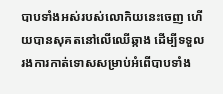បាបទាំងអស់របស់លោកិយនេះចេញ ហើយបានសុគតនៅលើឈើឆ្កាង ដើម្បីទទួលរងការកាត់ទោសសម្រាប់អំពើបាបទាំង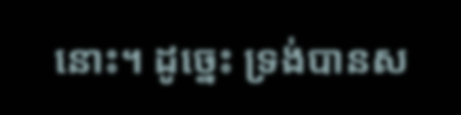នោះ។ ដូច្នេះ ទ្រង់បានស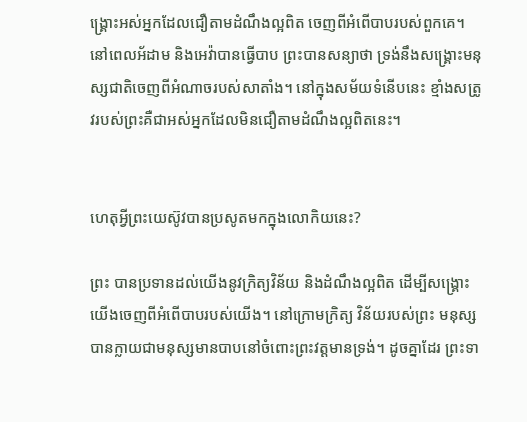ង្រ្គោះអស់អ្នកដែលជឿតាមដំណឹងល្អពិត ចេញពីអំពើបាបរបស់ពួកគេ។ នៅពេលអ័ដាម និងអេវ៉ាបានធ្វើបាប ព្រះបានសន្យាថា ទ្រង់នឹងសង្រ្គោះមនុស្សជាតិចេញពីអំណាចរបស់សាតាំង។ នៅក្នុងសម័យទំនើបនេះ ខ្មាំងសត្រូវរបស់ព្រះគឺជាអស់អ្នកដែលមិនជឿតាមដំណឹងល្អពិតនេះ។


ហេតុអ្វីព្រះយេស៊ូវបានប្រសូតមកក្នុងលោកិយនេះ?

ព្រះ បានប្រទានដល់យើងនូវក្រិត្យវិន័យ និងដំណឹងល្អពិត ដើម្បីសង្រ្គោះយើងចេញពីអំពើបាបរបស់យើង។ នៅក្រោមក្រិត្យ វិន័យរបស់ព្រះ មនុស្សបានក្លាយជាមនុស្សមានបាបនៅចំពោះព្រះវត្តមានទ្រង់។ ដូចគ្នាដែរ ព្រះទា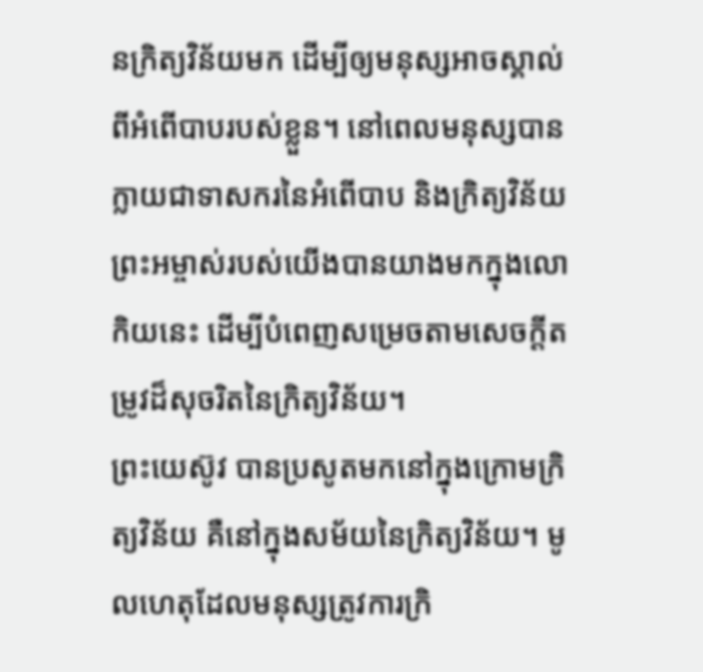នក្រិត្យវិន័យមក ដើម្បីឲ្យមនុស្សអាចស្គាល់ពីអំពើបាបរបស់ខ្លួន។ នៅពេលមនុស្សបានក្លាយជាទាសករនៃអំពើបាប និងក្រិត្យវិន័យ ព្រះអម្ចាស់របស់យើងបានយាងមកក្នុងលោកិយនេះ ដើម្បីបំពេញសម្រេចតាមសេចក្តីតម្រូវដ៏សុចរិតនៃក្រិត្យវិន័យ។
ព្រះយេស៊ូវ បានប្រសូតមកនៅក្នុងក្រោមក្រិត្យវិន័យ គឺនៅក្នុងសម័យនៃក្រិត្យវិន័យ។ មូលហេតុដែលមនុស្សត្រូវការក្រិ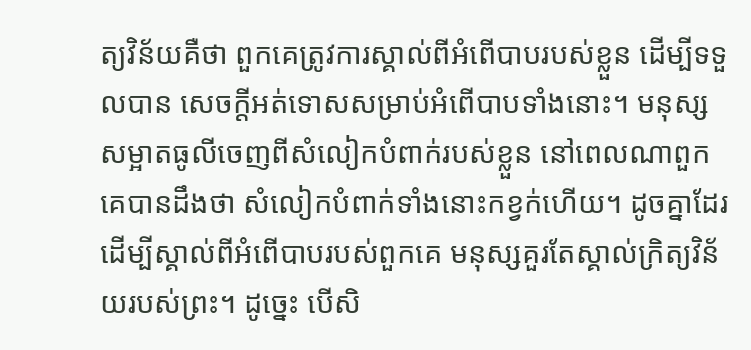ត្យវិន័យគឺថា ពួកគេត្រូវការស្គាល់ពីអំពើបាបរបស់ខ្លួន ដើម្បីទទួលបាន សេចក្តីអត់ទោសសម្រាប់អំពើបាបទាំងនោះ។ មនុស្សសម្អាតធូលីចេញពីសំលៀកបំពាក់របស់ខ្លួន នៅពេលណាពួកគេបានដឹងថា សំលៀកបំពាក់ទាំងនោះកខ្វក់ហើយ។ ដូចគ្នាដែរ ដើម្បីស្គាល់ពីអំពើបាបរបស់ពួកគេ មនុស្សគួរតែស្គាល់ក្រិត្យវិន័យរបស់ព្រះ។ ដូច្នេះ បើសិ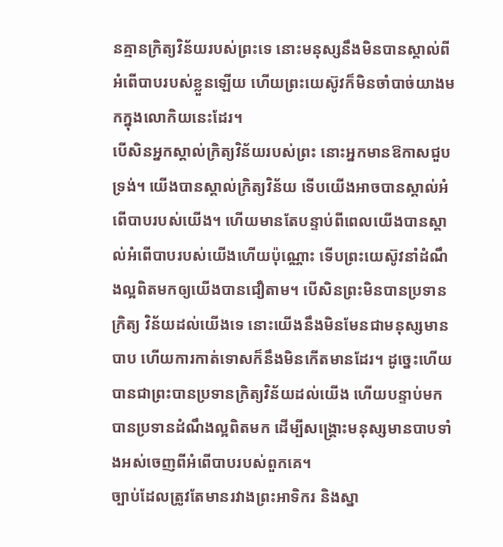នគ្មានក្រិត្យវិន័យរបស់ព្រះទេ នោះមនុស្សនឹងមិនបានស្គាល់ពីអំពើបាបរបស់ខ្លួនឡើយ ហើយព្រះយេស៊ូវក៏មិនចាំបាច់យាងមកក្នុងលោកិយនេះដែរ។
បើសិនអ្នកស្គាល់ក្រិត្យវិន័យរបស់ព្រះ នោះអ្នកមានឱកាសជួបទ្រង់។ យើងបានស្គាល់ក្រិត្យវិន័យ ទើបយើងអាចបានស្គាល់អំពើបាបរបស់យើង។ ហើយមានតែបន្ទាប់ពីពេលយើងបានស្គាល់អំពើបាបរបស់យើងហើយប៉ុណ្ណោះ ទើបព្រះយេស៊ូវនាំដំណឹងល្អពិតមកឲ្យយើងបានជឿតាម។ បើសិនព្រះមិនបានប្រទានក្រិត្យ វិន័យដល់យើងទេ នោះយើងនឹងមិនមែនជាមនុស្សមានបាប ហើយការកាត់ទោសក៏នឹងមិនកើតមានដែរ។ ដូច្នេះហើយបានជាព្រះបានប្រទានក្រិត្យវិន័យដល់យើង ហើយបន្ទាប់មក បានប្រទានដំណឹងល្អពិតមក ដើម្បីសង្រ្គោះមនុស្សមានបាបទាំងអស់ចេញពីអំពើបាបរបស់ពួកគេ។
ច្បាប់ដែលត្រូវតែមានរវាងព្រះអាទិករ និងស្នា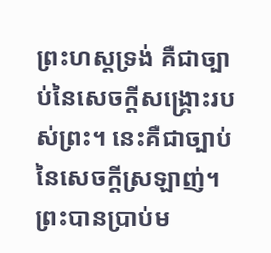ព្រះហស្តទ្រង់ គឺជាច្បាប់នៃសេចក្តីសង្រ្គោះរបស់ព្រះ។ នេះគឺជាច្បាប់នៃសេចក្តីស្រឡាញ់។ ព្រះបានប្រាប់ម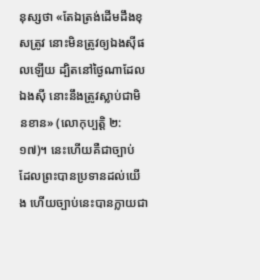នុស្សថា «តែឯត្រង់ដើមដឹងខុសត្រូវ នោះមិនត្រូវឲ្យឯងស៊ីផលឡើយ ដ្បិតនៅថ្ងៃណាដែលឯងស៊ី នោះនឹងត្រូវស្លាប់ជាមិនខាន» (លោកុប្បត្តិ ២:១៧)។ នេះហើយគឺជាច្បាប់ ដែលព្រះបានប្រទានដល់យើង ហើយច្បាប់នេះបានក្លាយជា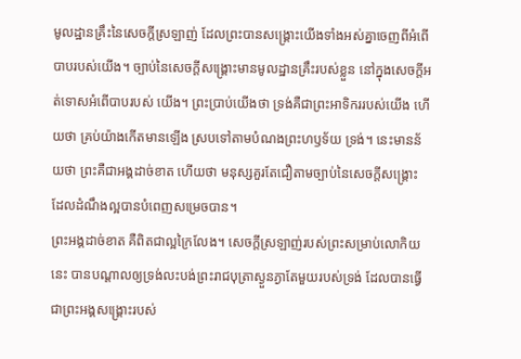មូលដ្ឋានគ្រឹះនៃសេចក្តីស្រឡាញ់ ដែលព្រះបានសង្រ្គោះយើងទាំងអស់គ្នាចេញពីអំពើបាបរបស់យើង។ ច្បាប់នៃសេចក្តីសង្រ្គោះមានមូលដ្ឋានគ្រឹះរបស់ខ្លួន នៅក្នុងសេចក្តីអត់ទោសអំពើបាបរបស់ យើង។ ព្រះប្រាប់យើងថា ទ្រង់គឺជាព្រះអាទិកររបស់យើង ហើយថា គ្រប់យ៉ាងកើតមានឡើង ស្របទៅតាមបំណងព្រះហឫទ័យ ទ្រង់។ នេះមានន័យថា ព្រះគឺជាអង្គដាច់ខាត ហើយថា មនុស្សគួរតែជឿតាមច្បាប់នៃសេចក្តីសង្រ្គោះ ដែលដំណឹងល្អបានបំពេញសម្រេចបាន។
ព្រះអង្គដាច់ខាត គឺពិតជាល្អក្រៃលែង។ សេចក្តីស្រឡាញ់របស់ព្រះសម្រាប់លោកិយនេះ បានបណ្តាលឲ្យទ្រង់លះបង់ព្រះរាជបុត្រាស្ងួនភ្ងាតែមួយរបស់ទ្រង់ ដែលបានធ្វើជាព្រះអង្គសង្រ្គោះរបស់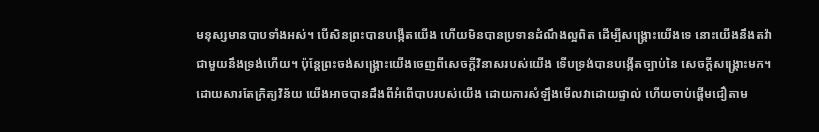មនុស្សមានបាបទាំងអស់។ បើសិនព្រះបានបង្កើតយើង ហើយមិនបានប្រទានដំណឹងល្អពិត ដើម្បីសង្រ្គោះយើងទេ នោះយើងនឹងតវ៉ាជាមួយនឹងទ្រង់ហើយ។ ប៉ុន្តែព្រះចង់សង្រ្គោះយើងចេញពីសេចក្តីវិនាសរបស់យើង ទើបទ្រង់បានបង្កើតច្បាប់នៃ សេចក្តីសង្រ្គោះមក។ ដោយសារតែក្រិត្យវិន័យ យើងអាចបានដឹងពីអំពើបាបរបស់យើង ដោយការសំឡឹងមើលវាដោយផ្ទាល់ ហើយចាប់ផ្តើមជឿតាម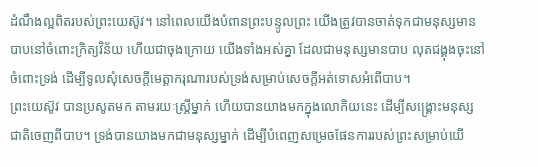ដំណឹងល្អពិតរបស់ព្រះយេស៊ូវ។ នៅពេលយើងបំពានព្រះបន្ទូលព្រះ យើងត្រូវបានចាត់ទុកជាមនុស្សមានបាបនៅចំពោះក្រិត្យវិន័យ ហើយជាចុងក្រោយ យើងទាំងអស់គ្នា ដែលជាមនុស្សមានបាប លុតជង្គុងចុះនៅចំពោះទ្រង់ ដើម្បីទូលសុំសេចក្តីមេត្តាករុណារបស់ទ្រង់សម្រាប់សេចក្តីអត់ទោសអំពើបាប។
ព្រះយេស៊ូវ បានប្រសូតមក តាមរយៈស្ត្រីម្នាក់ ហើយបានយាងមកក្នុងលោកិយនេះ ដើម្បីសង្រ្គោះមនុស្សជាតិចេញពីបាប។ ទ្រង់បានយាងមកជាមនុស្សម្នាក់ ដើម្បីបំពេញសម្រេចផែនការរបស់ព្រះសម្រាប់យើ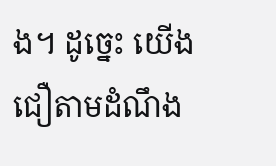ង។ ដូច្នេះ យើងជឿតាមដំណឹង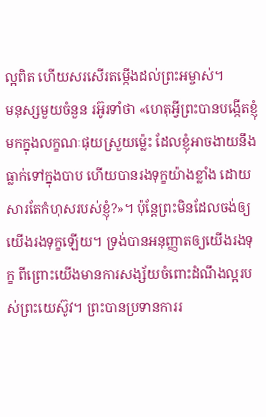ល្អពិត ហើយសរសើរតម្កើងដល់ព្រះអម្ចាស់។
មនុស្សមួយចំនួន រអ៊ូរទាំថា «ហេតុអ្វីព្រះបានបង្កើតខ្ញុំមកក្នុងលក្ខណៈផុយស្រួយម៉្លេះ ដែលខ្ញុំអាចងាយនឹងធ្លាក់ទៅក្នុងបាប ហើយបានរងទុក្ខយ៉ាងខ្លាំង ដោយសារតែកំហុសរបស់ខ្ញុំ?»។ ប៉ុន្តែព្រះមិនដែលចង់ឲ្យយើងរងទុក្ខឡើយ។ ទ្រង់បានអនុញ្ញាតឲ្យយើងរងទុក្ខ ពីព្រោះយើងមានការសង្ស័យចំពោះដំណឹងល្អរបស់ព្រះយេស៊ូវ។ ព្រះបានប្រទានការរ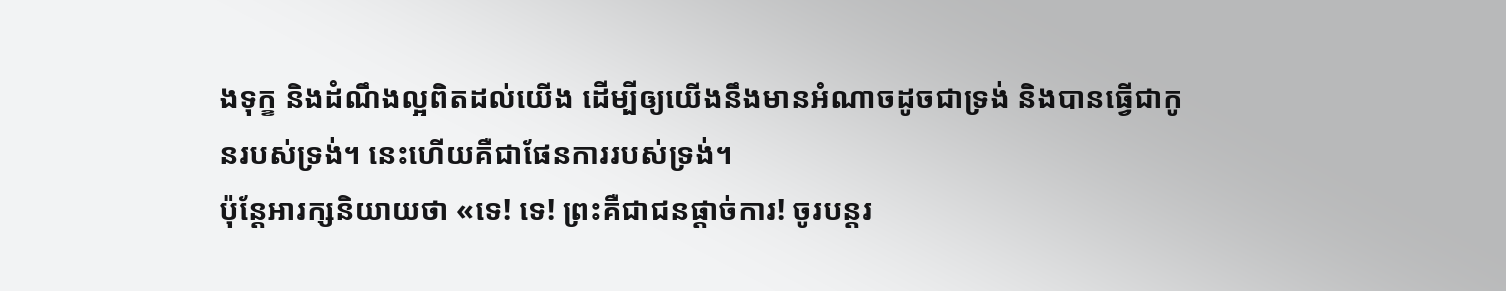ងទុក្ខ និងដំណឹងល្អពិតដល់យើង ដើម្បីឲ្យយើងនឹងមានអំណាចដូចជាទ្រង់ និងបានធ្វើជាកូនរបស់ទ្រង់។ នេះហើយគឺជាផែនការរបស់ទ្រង់។
ប៉ុន្តែអារក្សនិយាយថា «ទេ! ទេ! ព្រះគឺជាជនផ្តាច់ការ! ចូរបន្តរ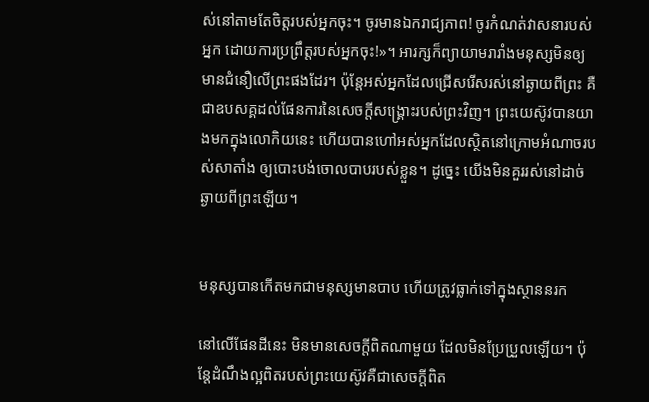ស់នៅតាមតែចិត្តរបស់អ្នកចុះ។ ចូរមានឯករាជ្យភាព! ចូរកំណត់វាសនារបស់អ្នក ដោយការប្រព្រឹត្តរបស់អ្នកចុះ!»។ អារក្សក៏ព្យាយាមរារាំងមនុស្សមិនឲ្យមានជំនឿលើព្រះផងដែរ។ ប៉ុន្តែអស់អ្នកដែលជ្រើសរើសរស់នៅឆ្ងាយពីព្រះ គឺជាឧបសគ្គដល់ផែនការនៃសេចក្តីសង្រ្គោះរបស់ព្រះវិញ។ ព្រះយេស៊ូវបានយាងមកក្នុងលោកិយនេះ ហើយបានហៅអស់អ្នកដែលស្ថិតនៅក្រោមអំណាចរបស់សាតាំង ឲ្យបោះបង់ចោលបាបរបស់ខ្លួន។ ដូច្នេះ យើងមិនគួររស់នៅដាច់ឆ្ងាយពីព្រះឡើយ។


មនុស្សបានកើតមកជាមនុស្សមានបាប ហើយត្រូវធ្លាក់ទៅក្នុងស្ថាននរក

នៅលើផែនដីនេះ មិនមានសេចក្តីពិតណាមួយ ដែលមិនប្រែប្រួលឡើយ។ ប៉ុន្តែដំណឹងល្អពិតរបស់ព្រះយេស៊ូវគឺជាសេចក្តីពិត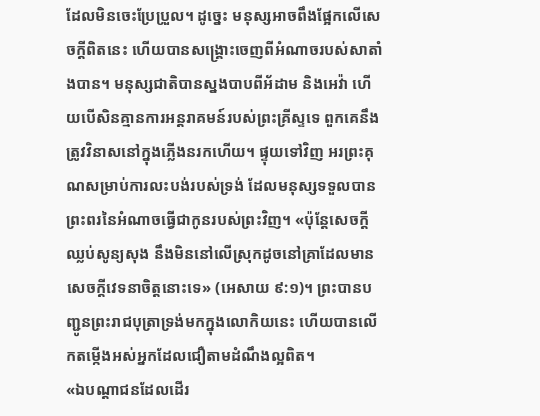ដែលមិនចេះប្រែប្រួល។ ដូច្នេះ មនុស្សអាចពឹងផ្អែកលើសេចក្តីពិតនេះ ហើយបានសង្រ្គោះចេញពីអំណាចរបស់សាតាំងបាន។ មនុស្សជាតិបានស្នងបាបពីអ័ដាម និងអេវ៉ា ហើយបើសិនគ្មានការអន្តរាគមន៍របស់ព្រះគ្រីស្ទទេ ពួកគេនឹងត្រូវវិនាសនៅក្នុងភ្លើងនរកហើយ។ ផ្ទុយទៅវិញ អរព្រះគុណសម្រាប់ការលះបង់របស់ទ្រង់ ដែលមនុស្សទទួលបានព្រះពរនៃអំណាចធ្វើជាកូនរបស់ព្រះវិញ។ «ប៉ុន្តែសេចក្តីឈ្លប់សូន្យសុង នឹងមិននៅលើស្រុកដូចនៅគ្រាដែលមានសេចក្តីវេទនាចិត្តនោះទេ» (អេសាយ ៩:១)។ ព្រះបានបញ្ជូនព្រះរាជបុត្រាទ្រង់មកក្នុងលោកិយនេះ ហើយបានលើកតម្កើងអស់អ្នកដែលជឿតាមដំណឹងល្អពិត។
«ឯបណ្តាជនដែលដើរ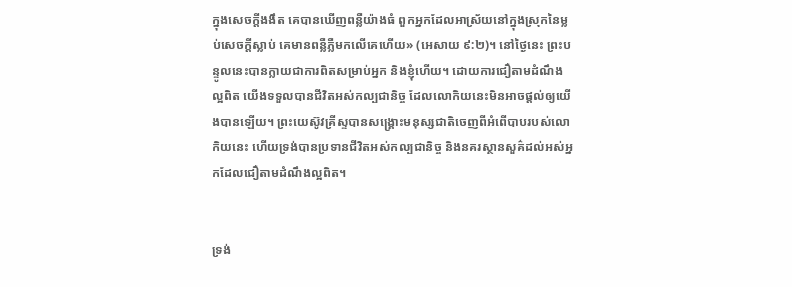ក្នុងសេចក្តីងងឹត គេបានឃើញពន្លឺយ៉ាងធំ ពួកអ្នកដែលអាស្រ័យនៅក្នុងស្រុកនៃម្លប់សេចក្តីស្លាប់ គេមានពន្លឺភ្លឺមកលើគេហើយ» (អេសាយ ៩:២)។ នៅថ្ងៃនេះ ព្រះបន្ទូលនេះបានក្លាយជាការពិតសម្រាប់អ្នក និងខ្ញុំហើយ។ ដោយការជឿតាមដំណឹងល្អពិត យើងទទួលបានជីវិតអស់កល្បជានិច្ច ដែលលោកិយនេះមិនអាចផ្តល់ឲ្យយើងបានឡើយ។ ព្រះយេស៊ូវគ្រីស្ទបានសង្រ្គោះមនុស្សជាតិចេញពីអំពើបាបរបស់លោកិយនេះ ហើយទ្រង់បានប្រទានជីវិតអស់កល្បជានិច្ច និងនគរស្ថានសួគ៌ដល់អស់អ្នកដែលជឿតាមដំណឹងល្អពិត។


ទ្រង់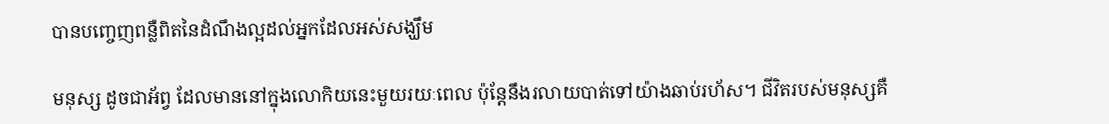បានបញ្ចេញពន្លឺពិតនៃដំណឹងល្អដល់អ្នកដែលអស់សង្ឃឹម

មនុស្ស ដូចជាអ័ព្វ ដែលមាននៅក្នុងលោកិយនេះមួយរយៈពេល ប៉ុន្តែនឹងរលាយបាត់ទៅយ៉ាងឆាប់រហ័ស។ ជីវិតរបស់មនុស្សគឺ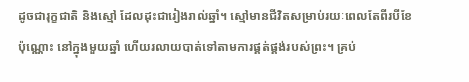ដូចជារុក្ខជាតិ និងស្មៅ ដែលដុះជារៀងរាល់ឆ្នាំ។ ស្មៅមានជីវិតសម្រាប់រយៈពេលតែពីរបីខែប៉ុណ្ណោះ នៅក្នុងមួយឆ្នាំ ហើយរលាយបាត់ទៅតាមការផ្គត់ផ្គង់របស់ព្រះ។ គ្រប់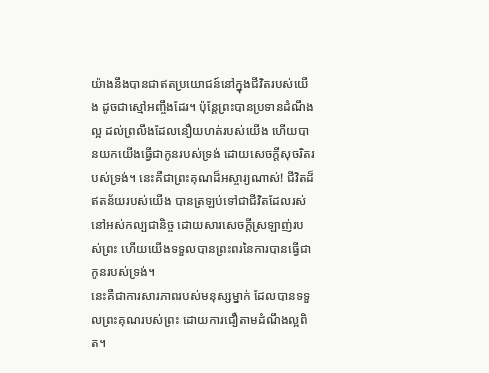យ៉ាងនឹងបានជាឥតប្រយោជន៍នៅក្នុងជីវិតរបស់យើង ដូចជាស្មៅអញ្ចឹងដែរ។ ប៉ុន្តែព្រះបានប្រទានដំណឹងល្អ ដល់ព្រលឹងដែលនឿយហត់របស់យើង ហើយបានយកយើងធ្វើជាកូនរបស់ទ្រង់ ដោយសេចក្តីសុចរិតរបស់ទ្រង់។ នេះគឺជាព្រះគុណដ៏អស្ចារ្យណាស់! ជីវិតដ៏ឥតន័យរបស់យើង បានត្រឡប់ទៅជាជីវិតដែលរស់នៅអស់កល្បជានិច្ច ដោយសារសេចក្តីស្រឡាញ់របស់ព្រះ ហើយយើងទទួលបានព្រះពរនៃការបានធ្វើជាកូនរបស់ទ្រង់។
នេះគឺជាការសារភាពរបស់មនុស្សម្នាក់ ដែលបានទទួលព្រះគុណរបស់ព្រះ ដោយការជឿតាមដំណឹងល្អពិត។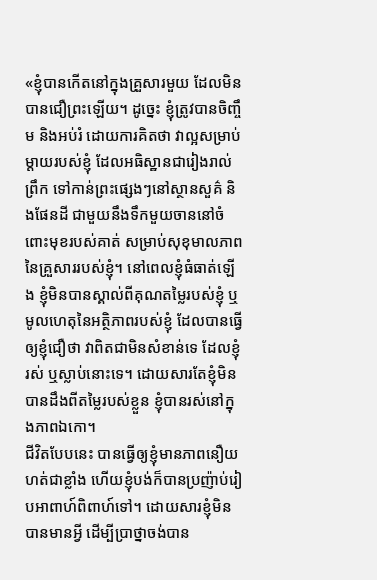«ខ្ញុំបានកើតនៅក្នុងគ្រួសារមួយ ដែលមិនបានជឿព្រះឡើយ។ ដូច្នេះ ខ្ញុំត្រូវបានចិញ្ចឹម និងអប់រំ ដោយការគិតថា វាល្អសម្រាប់ ម្តាយរបស់ខ្ញុំ ដែលអធិស្ឋានជារៀងរាល់ព្រឹក ទៅកាន់ព្រះផ្សេងៗនៅស្ថានសួគ៌ និងផែនដី ជាមួយនឹងទឹកមួយចាននៅចំពោះមុខរបស់គាត់ សម្រាប់សុខុមាលភាពនៃគ្រួសាររបស់ខ្ញុំ។ នៅពេលខ្ញុំធំធាត់ឡើង ខ្ញុំមិនបានស្គាល់ពីគុណតម្លៃរបស់ខ្ញុំ ឬមូលហេតុនៃអត្ថិភាពរបស់ខ្ញុំ ដែលបានធ្វើឲ្យខ្ញុំជឿថា វាពិតជាមិនសំខាន់ទេ ដែលខ្ញុំរស់ ឬស្លាប់នោះទេ។ ដោយសារតែខ្ញុំមិនបានដឹងពីតម្លៃរបស់ខ្លួន ខ្ញុំបានរស់នៅក្នុងភាពឯកោ។
ជីវិតបែបនេះ បានធ្វើឲ្យខ្ញុំមានភាពនឿយហត់ជាខ្លាំង ហើយខ្ញុំបង់ក៏បានប្រញ៉ាប់រៀបអាពាហ៍ពិពាហ៍ទៅ។ ដោយសារខ្ញុំមិនបានមានអ្វី ដើម្បីប្រាថ្នាចង់បាន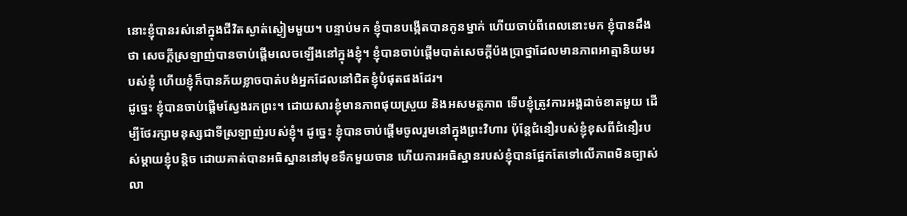នោះខ្ញុំបានរស់នៅក្នុងជីវិតស្ងាត់ស្ងៀមមួយ។ បន្ទាប់មក ខ្ញុំបានបង្កើតបានកូនម្នាក់ ហើយចាប់ពីពេលនោះមក ខ្ញុំបានដឹងថា សេចក្តីស្រឡាញ់បានចាប់ផ្តើមលេចឡើងនៅក្នុងខ្ញុំ។ ខ្ញុំបានចាប់ផ្តើមបាត់សេចក្តីប៉ងប្រាថ្នាដែលមានភាពអាត្មានិយមរបស់ខ្ញុំ ហើយខ្ញុំក៏បានភ័យខ្លាចបាត់បង់អ្នកដែលនៅជិតខ្ញុំបំផុតផងដែរ។
ដូច្នេះ ខ្ញុំបានចាប់ផ្តើមស្វែងរកព្រះ។ ដោយសារខ្ញុំមានភាពផុយស្រួយ និងអសមត្ថភាព ទើបខ្ញុំត្រូវការអង្គដាច់ខាតមួយ ដើម្បីថែរក្សាមនុស្សជាទីស្រឡាញ់របស់ខ្ញុំ។ ដូច្នេះ ខ្ញុំបានចាប់ផ្តើមចូលរួមនៅក្នុងព្រះវិហារ ប៉ុន្តែជំនឿរបស់ខ្ញុំខុសពីជំនឿរបស់ម្តាយខ្ញុំបន្តិច ដោយគាត់បានអធិស្ឋាននៅមុខទឹកមួយចាន ហើយការអធិស្ឋានរបស់ខ្ញុំបានផ្អែកតែទៅលើភាពមិនច្បាស់លា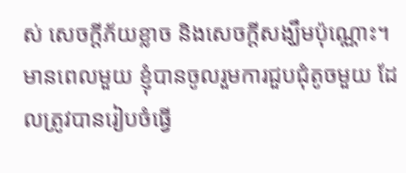ស់ សេចក្តីភ័យខ្លាច និងសេចក្តីសង្ឃឹមប៉ុណ្ណោះ។
មានពេលមួយ ខ្ញុំបានចូលរួមការជួបជុំតូចមួយ ដែលត្រូវបានរៀបចំធ្វើ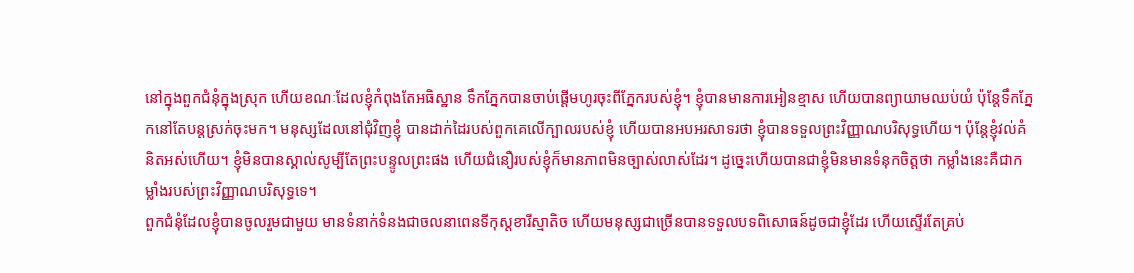នៅក្នុងពួកជំនុំក្នុងស្រុក ហើយខណៈដែលខ្ញុំកំពុងតែអធិស្ឋាន ទឹកភ្នែកបានចាប់ផ្តើមហូរចុះពីភ្នែករបស់ខ្ញុំ។ ខ្ញុំបានមានការអៀនខ្មាស ហើយបានព្យាយាមឈប់យំ ប៉ុន្តែទឹកភ្នែកនៅតែបន្តស្រក់ចុះមក។ មនុស្សដែលនៅជុំវិញខ្ញុំ បានដាក់ដៃរបស់ពួកគេលើក្បាលរបស់ខ្ញុំ ហើយបានអបអរសាទរថា ខ្ញុំបានទទួលព្រះវិញ្ញាណបរិសុទ្ធហើយ។ ប៉ុន្តែខ្ញុំវល់គំនិតអស់ហើយ។ ខ្ញុំមិនបានស្គាល់សូម្បីតែព្រះបន្ទូលព្រះផង ហើយជំនឿរបស់ខ្ញុំក៏មានភាពមិនច្បាស់លាស់ដែរ។ ដូច្នេះហើយបានជាខ្ញុំមិនមានទំនុកចិត្តថា កម្លាំងនេះគឺជាកម្លាំងរបស់ព្រះវិញ្ញាណបរិសុទ្ធទេ។
ពួកជំនុំដែលខ្ញុំបានចូលរួមជាមួយ មានទំនាក់ទំនងជាចលនាពេនទីកុស្តខារីស្មាតិច ហើយមនុស្សជាច្រើនបានទទួលបទពិសោធន៍ដូចជាខ្ញុំដែរ ហើយស្ទើរតែគ្រប់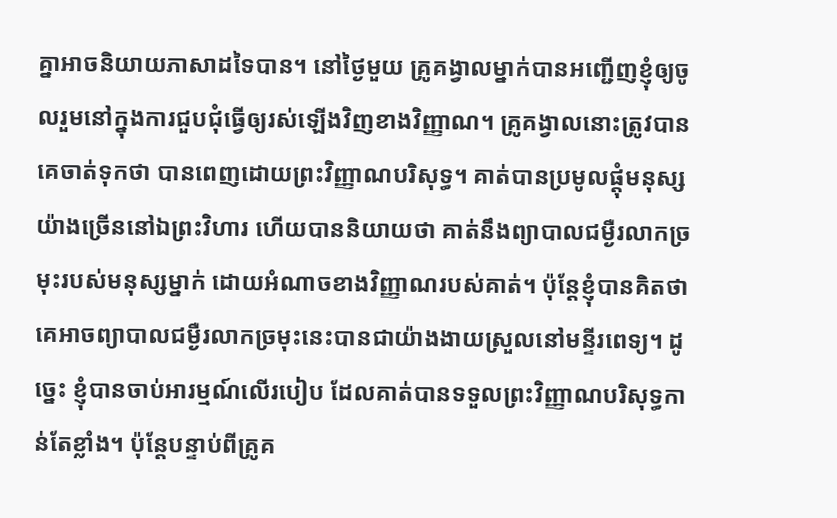គ្នាអាចនិយាយភាសាដទៃបាន។ នៅថ្ងៃមួយ គ្រូគង្វាលម្នាក់បានអញ្ជើញខ្ញុំឲ្យចូលរួមនៅក្នុងការជួបជុំធ្វើឲ្យរស់ឡើងវិញខាងវិញ្ញាណ។ គ្រូគង្វាលនោះត្រូវបានគេចាត់ទុកថា បានពេញដោយព្រះវិញ្ញាណបរិសុទ្ធ។ គាត់បានប្រមូលផ្តុំមនុស្សយ៉ាងច្រើននៅឯព្រះវិហារ ហើយបាននិយាយថា គាត់នឹងព្យាបាលជម្ងឺរលាកច្រមុះរបស់មនុស្សម្នាក់ ដោយអំណាចខាងវិញ្ញាណរបស់គាត់។ ប៉ុន្តែខ្ញុំបានគិតថា គេអាចព្យាបាលជម្ងឺរលាកច្រមុះនេះបានជាយ៉ាងងាយស្រួលនៅមន្ទីរពេទ្យ។ ដូច្នេះ ខ្ញុំបានចាប់អារម្មណ៍លើរបៀប ដែលគាត់បានទទួលព្រះវិញ្ញាណបរិសុទ្ធកាន់តែខ្លាំង។ ប៉ុន្តែបន្ទាប់ពីគ្រូគ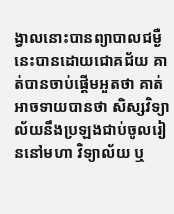ង្វាលនោះបានព្យាបាលជម្ងឺនេះបានដោយជោគជ័យ គាត់បានចាប់ផ្តើមអួតថា គាត់អាចទាយបានថា សិស្សវិទ្យាល័យនឹងប្រឡងជាប់ចូលរៀននៅមហា វិទ្យាល័យ ឬ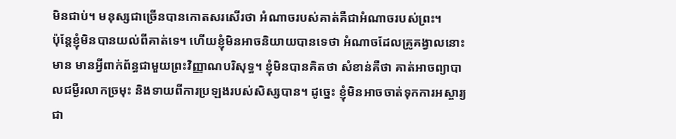មិនជាប់។ មនុស្សជាច្រើនបានកោតសរសើរថា អំណាចរបស់គាត់គឺជាអំណាចរបស់ព្រះ។
ប៉ុន្តែខ្ញុំមិនបានយល់ពីគាត់ទេ។ ហើយខ្ញុំមិនអាចនិយាយបានទេថា អំណាចដែលគ្រូគង្វាលនោះមាន មានអ្វីពាក់ព័ន្ធជាមួយព្រះវិញ្ញាណបរិសុទ្ធ។ ខ្ញុំមិនបានគិតថា សំខាន់គឺថា គាត់អាចព្យាបាលជម្ងឺរលាកច្រមុះ និងទាយពីការប្រឡងរបស់សិស្សបាន។ ដូច្នេះ ខ្ញុំមិនអាចចាត់ទុកការអស្ចារ្យជា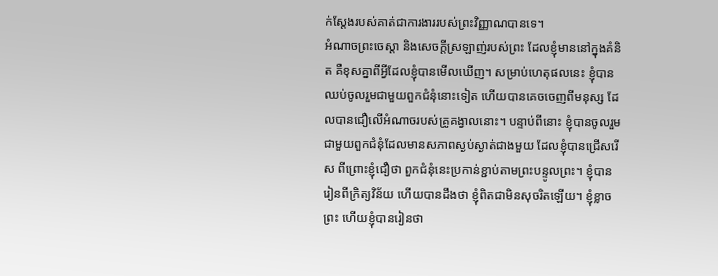ក់ស្តែងរបស់គាត់ជាការងាររបស់ព្រះវិញ្ញាណបានទេ។
អំណាចព្រះចេស្តា និងសេចក្តីស្រឡាញ់របស់ព្រះ ដែលខ្ញុំមាននៅក្នុងគំនិត គឺខុសគ្នាពីអ្វីដែលខ្ញុំបានមើលឃើញ។ សម្រាប់ហេតុផលនេះ ខ្ញុំបានឈប់ចូលរួមជាមួយពួកជំនុំនោះទៀត ហើយបានគេចចេញពីមនុស្ស ដែលបានជឿលើអំណាចរបស់គ្រូគង្វាលនោះ។ បន្ទាប់ពីនោះ ខ្ញុំបានចូលរួមជាមួយពួកជំនុំដែលមានសភាពស្ងប់ស្ងាត់ជាងមួយ ដែលខ្ញុំបានជ្រើសរើស ពីព្រោះខ្ញុំជឿថា ពួកជំនុំនេះប្រកាន់ខ្ជាប់តាមព្រះបន្ទូលព្រះ។ ខ្ញុំបានរៀនពីក្រិត្យវិន័យ ហើយបានដឹងថា ខ្ញុំពិតជាមិនសុចរិតឡើយ។ ខ្ញុំខ្លាចព្រះ ហើយខ្ញុំបានរៀនថា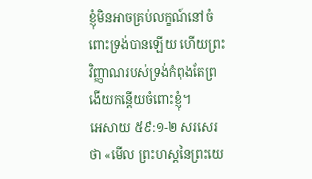ខ្ញុំមិនអាចគ្រប់លក្ខណ៍នៅចំពោះទ្រង់បានឡើយ ហើយព្រះវិញ្ញាណរបស់ទ្រង់កំពុងតែព្រងើយកន្តើយចំពោះខ្ញុំ។
អេសាយ ៥៩:១-២ សរសេរថា «មើល ព្រះហស្តនៃព្រះយេ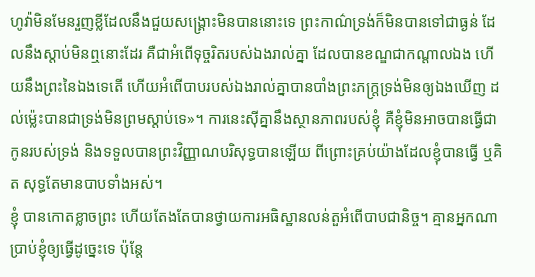ហូវ៉ាមិនមែនរួញខ្លីដែលនឹងជួយសង្គ្រោះមិនបាននោះទេ ព្រះកាណ៌ទ្រង់ក៏មិនបានទៅជាធ្ងន់ ដែលនឹងស្តាប់មិនឮនោះដែរ គឺជាអំពើទុច្ចរិតរបស់ឯងរាល់គ្នា ដែលបានខណ្ឌជាកណ្តាលឯង ហើយនឹងព្រះនៃឯងទេតើ ហើយអំពើបាបរបស់ឯងរាល់គ្នាបានបាំងព្រះភក្ត្រទ្រង់មិនឲ្យឯងឃើញ ដល់ម៉្លេះបានជាទ្រង់មិនព្រមស្តាប់ទេ»។ ការនេះស៊ីគ្នានឹងស្ថានភាពរបស់ខ្ញុំ គឺខ្ញុំមិនអាចបានធ្វើជាកូនរបស់ទ្រង់ និងទទួលបានព្រះវិញ្ញាណបរិសុទ្ធបានឡើយ ពីព្រោះគ្រប់យ៉ាងដែលខ្ញុំបានធ្វើ ឬគិត សុទ្ធតែមានបាបទាំងអស់។
ខ្ញុំ បានកោតខ្លាចព្រះ ហើយតែងតែបានថ្វាយការអធិស្ឋានលន់តួអំពើបាបជានិច្ច។ គ្មានអ្នកណាប្រាប់ខ្ញុំឲ្យធ្វើដូច្នេះទេ ប៉ុន្តែ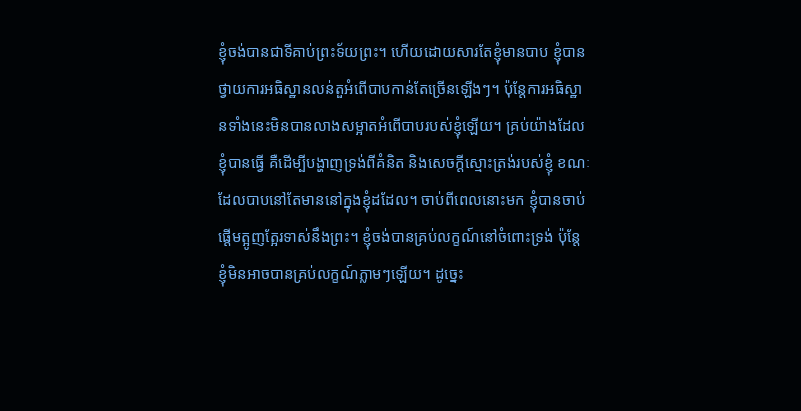ខ្ញុំចង់បានជាទីគាប់ព្រះទ័យព្រះ។ ហើយដោយសារតែខ្ញុំមានបាប ខ្ញុំបានថ្វាយការអធិស្ឋានលន់តួអំពើបាបកាន់តែច្រើនឡើងៗ។ ប៉ុន្តែការអធិស្ឋានទាំងនេះមិនបានលាងសម្អាតអំពើបាបរបស់ខ្ញុំឡើយ។ គ្រប់យ៉ាងដែលខ្ញុំបានធ្វើ គឺដើម្បីបង្ហាញទ្រង់ពីគំនិត និងសេចក្តីស្មោះត្រង់របស់ខ្ញុំ ខណៈដែលបាបនៅតែមាននៅក្នុងខ្ញុំដដែល។ ចាប់ពីពេលនោះមក ខ្ញុំបានចាប់ផ្តើមត្អូញត្អែរទាស់នឹងព្រះ។ ខ្ញុំចង់បានគ្រប់លក្ខណ៍នៅចំពោះទ្រង់ ប៉ុន្តែខ្ញុំមិនអាចបានគ្រប់លក្ខណ៍ភ្លាមៗឡើយ។ ដូច្នេះ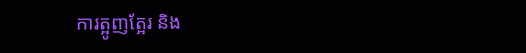ការត្អូញត្អែរ និង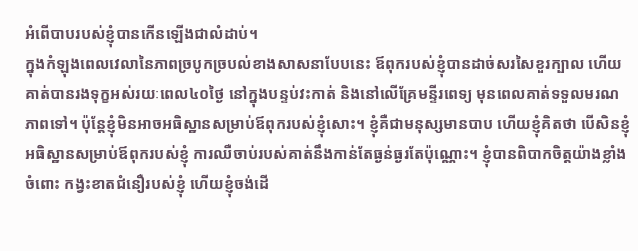អំពើបាបរបស់ខ្ញុំបានកើនឡើងជាលំដាប់។
ក្នុងកំឡុងពេលវេលានៃភាពច្របូកច្របល់ខាងសាសនាបែបនេះ ឪពុករបស់ខ្ញុំបានដាច់សរសៃខួរក្បាល ហើយគាត់បានរងទុក្ខអស់រយៈពេល៤០ថ្ងៃ នៅក្នុងបន្ទប់វះកាត់ និងនៅលើគ្រែមន្ទីរពេទ្យ មុនពេលគាត់ទទួលមរណភាពទៅ។ ប៉ុន្តែខ្ញុំមិនអាចអធិស្ឋានសម្រាប់ឪពុករបស់ខ្ញុំសោះ។ ខ្ញុំគឺជាមនុស្សមានបាប ហើយខ្ញុំគិតថា បើសិនខ្ញុំអធិស្ឋានសម្រាប់ឪពុករបស់ខ្ញុំ ការឈឺចាប់របស់គាត់នឹងកាន់តែធ្ងន់ធ្ងរតែប៉ុណ្ណោះ។ ខ្ញុំបានពិបាកចិត្តយ៉ាងខ្លាំងចំពោះ កង្វះខាតជំនឿរបស់ខ្ញុំ ហើយខ្ញុំចង់ដើ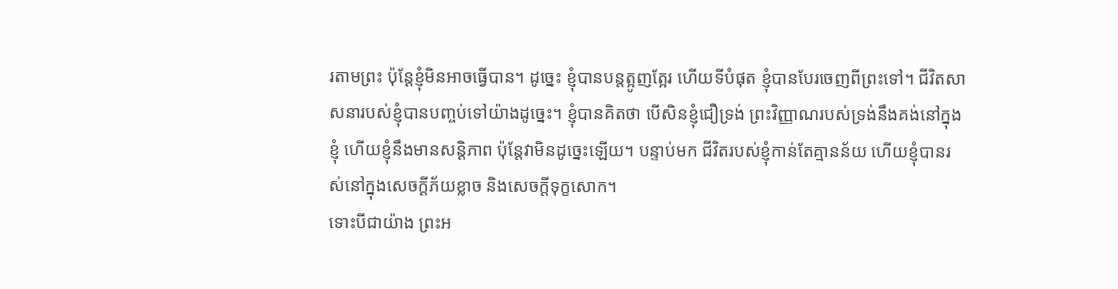រតាមព្រះ ប៉ុន្តែខ្ញុំមិនអាចធ្វើបាន។ ដូច្នេះ ខ្ញុំបានបន្តត្អូញត្អែរ ហើយទីបំផុត ខ្ញុំបានបែរចេញពីព្រះទៅ។ ជីវិតសាសនារបស់ខ្ញុំបានបញ្ចប់ទៅយ៉ាងដូច្នេះ។ ខ្ញុំបានគិតថា បើសិនខ្ញុំជឿទ្រង់ ព្រះវិញ្ញាណរបស់ទ្រង់នឹងគង់នៅក្នុងខ្ញុំ ហើយខ្ញុំនឹងមានសន្តិភាព ប៉ុន្តែវាមិនដូច្នេះឡើយ។ បន្ទាប់មក ជីវិតរបស់ខ្ញុំកាន់តែគ្មានន័យ ហើយខ្ញុំបានរស់នៅក្នុងសេចក្តីភ័យខ្លាច និងសេចក្តីទុក្ខសោក។
ទោះបីជាយ៉ាង ព្រះអ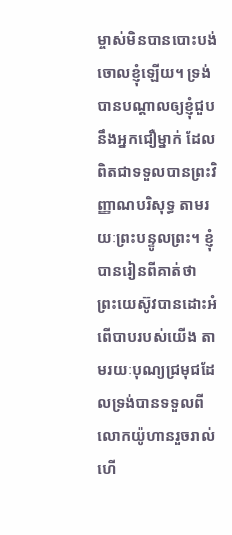ម្ចាស់មិនបានបោះបង់ចោលខ្ញុំឡើយ។ ទ្រង់បានបណ្តាលឲ្យខ្ញុំជួបនឹងអ្នកជឿម្នាក់ ដែលពិតជាទទួលបានព្រះវិញ្ញាណបរិសុទ្ធ តាមរយៈព្រះបន្ទូលព្រះ។ ខ្ញុំបានរៀនពីគាត់ថា ព្រះយេស៊ូវបានដោះអំពើបាបរបស់យើង តាមរយៈបុណ្យជ្រមុជដែលទ្រង់បានទទួលពីលោកយ៉ូហានរួចរាល់ហើ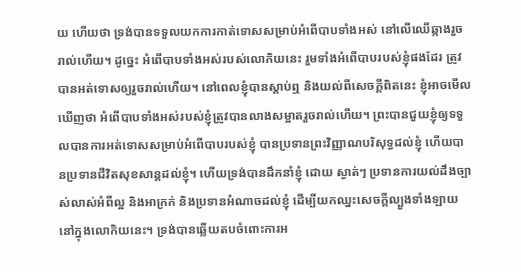យ ហើយថា ទ្រង់បានទទួលយកការកាត់ទោសសម្រាប់អំពើបាបទាំងអស់ នៅលើឈើឆ្កាងរួចរាល់ហើយ។ ដូច្នេះ អំពើបាបទាំងអស់របស់លោកិយនេះ រួមទាំងអំពើបាបរបស់ខ្ញុំផងដែរ ត្រូវបានអត់ទោសឲ្យរួចរាល់ហើយ។ នៅពេលខ្ញុំបានស្តាប់ឮ និងយល់ពីសេចក្តីពិតនេះ ខ្ញុំអាចមើលឃើញថា អំពើបាបទាំងអស់របស់ខ្ញុំត្រូវបានលាងសម្អាតរួចរាល់ហើយ។ ព្រះបានជួយខ្ញុំឲ្យទទួលបានការអត់ទោសសម្រាប់អំពើបាបរបស់ខ្ញុំ បានប្រទានព្រះវិញ្ញាណបរិសុទ្ធដល់ខ្ញុំ ហើយបានប្រទានជីវិតសុខសាន្តដល់ខ្ញុំ។ ហើយទ្រង់បានដឹកនាំខ្ញុំ ដោយ ស្ងាត់ៗ ប្រទានការយល់ដឹងច្បាស់លាស់អំពីល្អ និងអាក្រក់ និងប្រទានអំណាចដល់ខ្ញុំ ដើម្បីយកឈ្នះសេចក្តីល្បួងទាំងឡាយនៅក្នុងលោកិយនេះ។ ទ្រង់បានឆ្លើយតបចំពោះការអ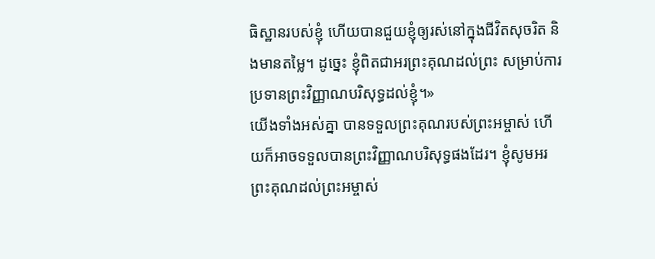ធិស្ឋានរបស់ខ្ញុំ ហើយបានជួយខ្ញុំឲ្យរស់នៅក្នុងជីវិតសុចរិត និងមានតម្លៃ។ ដូច្នេះ ខ្ញុំពិតជាអរព្រះគុណដល់ព្រះ សម្រាប់ការប្រទានព្រះវិញ្ញាណបរិសុទ្ធដល់ខ្ញុំ។»
យើងទាំងអស់គ្នា បានទទួលព្រះគុណរបស់ព្រះអម្ចាស់ ហើយក៏អាចទទួលបានព្រះវិញ្ញាណបរិសុទ្ធផងដែរ។ ខ្ញុំសូមអរព្រះគុណដល់ព្រះអម្ចាស់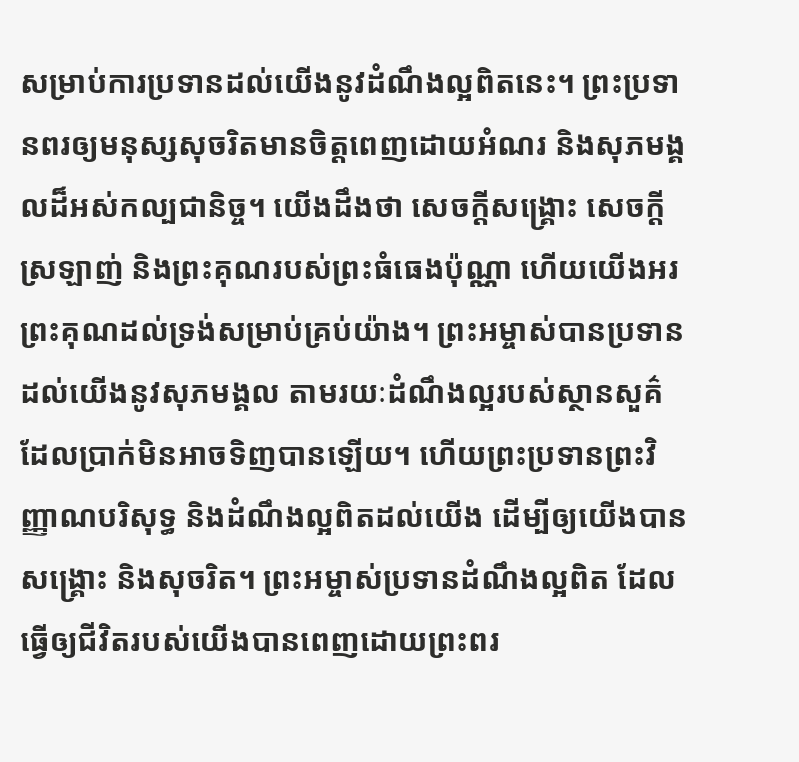សម្រាប់ការប្រទានដល់យើងនូវដំណឹងល្អពិតនេះ។ ព្រះប្រទានពរឲ្យមនុស្សសុចរិតមានចិត្តពេញដោយអំណរ និងសុភមង្គលដ៏អស់កល្បជានិច្ច។ យើងដឹងថា សេចក្តីសង្រ្គោះ សេចក្តីស្រឡាញ់ និងព្រះគុណរបស់ព្រះធំធេងប៉ុណ្ណា ហើយយើងអរព្រះគុណដល់ទ្រង់សម្រាប់គ្រប់យ៉ាង។ ព្រះអម្ចាស់បានប្រទានដល់យើងនូវសុភមង្គល តាមរយៈដំណឹងល្អរបស់ស្ថានសួគ៌ ដែលប្រាក់មិនអាចទិញបានឡើយ។ ហើយព្រះប្រទានព្រះវិញ្ញាណបរិសុទ្ធ និងដំណឹងល្អពិតដល់យើង ដើម្បីឲ្យយើងបានសង្រ្គោះ និងសុចរិត។ ព្រះអម្ចាស់ប្រទានដំណឹងល្អពិត ដែលធ្វើឲ្យជីវិតរបស់យើងបានពេញដោយព្រះពរ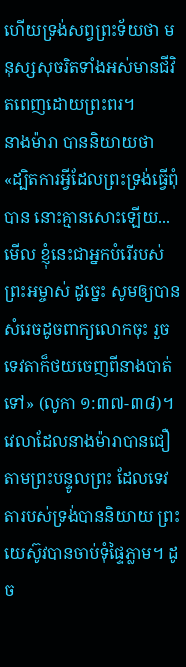ហើយទ្រង់សព្វព្រះទ័យថា មនុស្សសុចរិតទាំងអស់មានជីវិតពេញដោយព្រះពរ។
នាងម៉ារា បាននិយាយថា «ដ្បិតការអ្វីដែលព្រះទ្រង់ធ្វើពុំបាន នោះគ្មានសោះឡើយ...មើល ខ្ញុំនេះជាអ្នកបំរើរបស់ព្រះអម្ចាស់ ដូច្នេះ សូមឲ្យបានសំរេចដូចពាក្យលោកចុះ រួចទេវតាក៏ថយចេញពីនាងបាត់ទៅ» (លូកា ១:៣៧-៣៨)។ វេលាដែលនាងម៉ារាបានជឿតាមព្រះបន្ទូលព្រះ ដែលទេវតារបស់ទ្រង់បាននិយាយ ព្រះយេស៊ូវបានចាប់ទុំផ្ទៃភ្លាម។ ដូច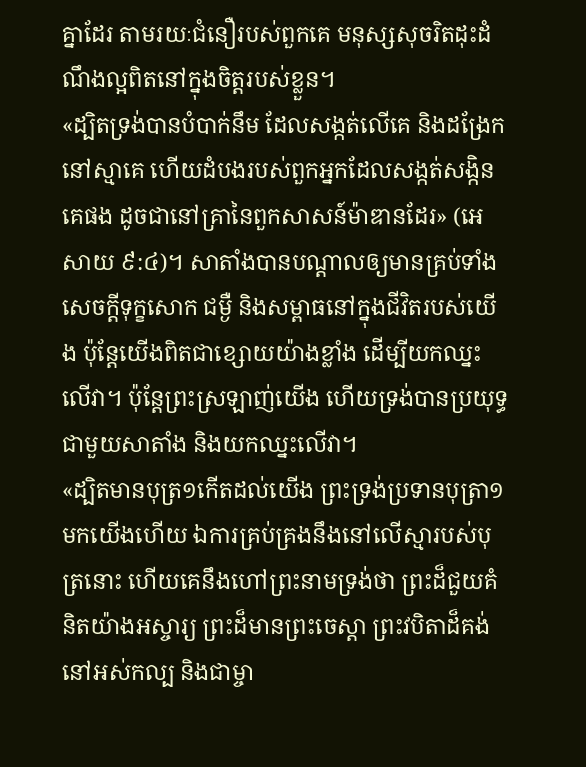គ្នាដែរ តាមរយៈជំនឿរបស់ពួកគេ មនុស្សសុចរិតដុះដំណឹងល្អពិតនៅក្នុងចិត្តរបស់ខ្លួន។
«ដ្បិតទ្រង់បានបំបាក់នឹម ដែលសង្កត់លើគេ និងដង្រែកនៅស្មាគេ ហើយដំបងរបស់ពួកអ្នកដែលសង្កត់សង្កិនគេផង ដូចជានៅគ្រានៃពួកសាសន៍ម៉ាឌានដែរ» (អេសាយ ៩:៤)។ សាតាំងបានបណ្តាលឲ្យមានគ្រប់ទាំងសេចក្តីទុក្ខសោក ជម្ងឺ និងសម្ពាធនៅក្នុងជីវិតរបស់យើង ប៉ុន្តែយើងពិតជាខ្សោយយ៉ាងខ្លាំង ដើម្បីយកឈ្នះលើវា។ ប៉ុន្តែព្រះស្រឡាញ់យើង ហើយទ្រង់បានប្រយុទ្ធជាមួយសាតាំង និងយកឈ្នះលើវា។
«ដ្បិតមានបុត្រ១កើតដល់យើង ព្រះទ្រង់ប្រទានបុត្រា១មកយើងហើយ ឯការគ្រប់គ្រងនឹងនៅលើស្មារបស់បុត្រនោះ ហើយគេនឹងហៅព្រះនាមទ្រង់ថា ព្រះដ៏ជួយគំនិតយ៉ាងអស្ចារ្យ ព្រះដ៏មានព្រះចេស្តា ព្រះវបិតាដ៏គង់នៅអស់កល្ប និងជាម្ចា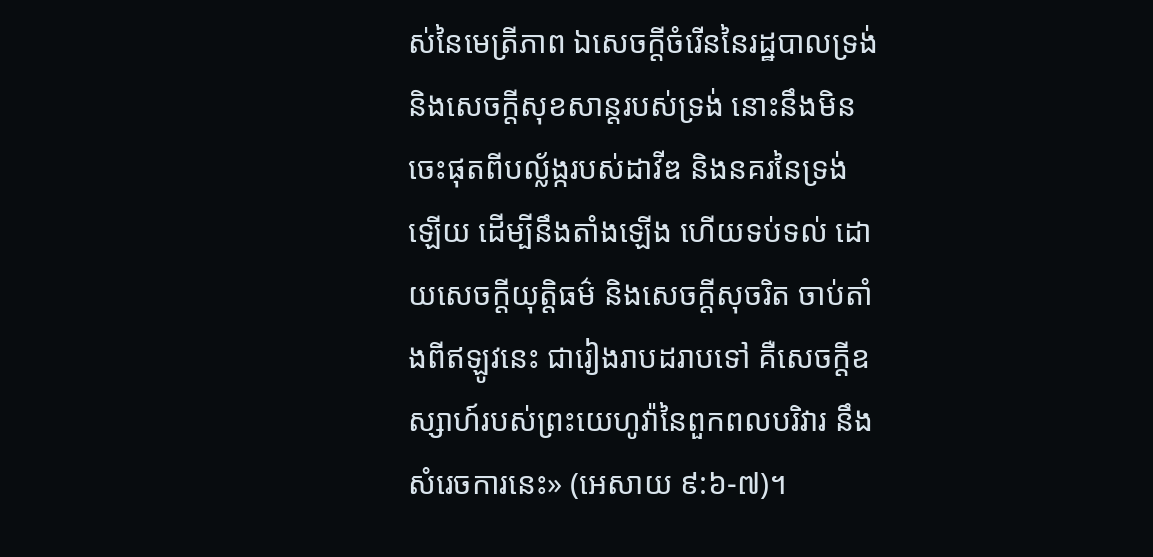ស់នៃមេត្រីភាព ឯសេចក្តីចំរើននៃរដ្ឋបាលទ្រង់ និងសេចក្តីសុខសាន្តរបស់ទ្រង់ នោះនឹងមិនចេះផុតពីបល្ល័ង្ករបស់ដាវីឌ និងនគរនៃទ្រង់ឡើយ ដើម្បីនឹងតាំងឡើង ហើយទប់ទល់ ដោយសេចក្តីយុត្តិធម៌ និងសេចក្តីសុចរិត ចាប់តាំងពីឥឡូវនេះ ជារៀងរាបដរាបទៅ គឺសេចក្តីឧស្សាហ៍របស់ព្រះយេហូវ៉ានៃពួកពលបរិវារ នឹងសំរេចការនេះ» (អេសាយ ៩:៦-៧)។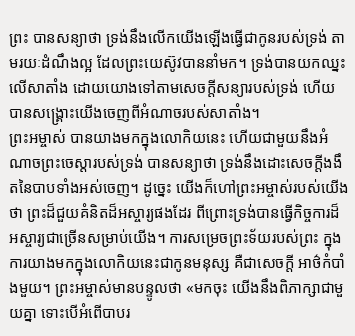ព្រះ បានសន្យាថា ទ្រង់នឹងលើកយើងឡើងធ្វើជាកូនរបស់ទ្រង់ តាមរយៈដំណឹងល្អ ដែលព្រះយេស៊ូវបាននាំមក។ ទ្រង់បានយកឈ្នះលើសាតាំង ដោយយោងទៅតាមសេចក្តីសន្យារបស់ទ្រង់ ហើយបានសង្រ្គោះយើងចេញពីអំណាចរបស់សាតាំង។
ព្រះអម្ចាស់ បានយាងមកក្នុងលោកិយនេះ ហើយជាមួយនឹងអំណាចព្រះចេស្តារបស់ទ្រង់ បានសន្យាថា ទ្រង់នឹងដោះសេចក្តីងងឹតនៃបាបទាំងអស់ចេញ។ ដូច្នេះ យើងក៏ហៅព្រះអម្ចាស់របស់យើងថា ព្រះដ៏ជួយគំនិតដ៏អស្ចារ្យផងដែរ ពីព្រោះទ្រង់បានធ្វើកិច្ចការដ៏អស្ចារ្យជាច្រើនសម្រាប់យើង។ ការសម្រេចព្រះទ័យរបស់ព្រះ ក្នុងការយាងមកក្នុងលោកិយនេះជាកូនមនុស្ស គឺជាសេចក្តី អាថ៌កំបាំងមួយ។ ព្រះអម្ចាស់មានបន្ទូលថា «មកចុះ យើងនឹងពិភាក្សាជាមួយគ្នា ទោះបើអំពើបាបរ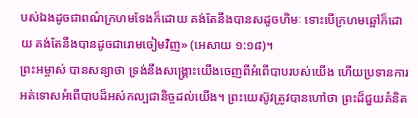បស់ឯងដូចជាពណ៌ក្រហមទែងក៏ដោយ គង់តែនឹងបានសដូចហិមៈ ទោះបើក្រហមឆ្អៅក៏ដោយ គង់តែនឹងបានដូចជារោមចៀមវិញ» (អេសាយ ១:១៨)។
ព្រះអម្ចាស់ បានសន្យាថា ទ្រង់នឹងសង្រ្គោះយើងចេញពីអំពើបាបរបស់យើង ហើយប្រទានការអត់ទោសអំពើបាបដ៏អស់កល្បជានិច្ចដល់យើង។ ព្រះយេស៊ូវត្រូវបានហៅថា ព្រះដ៏ជួយគំនិត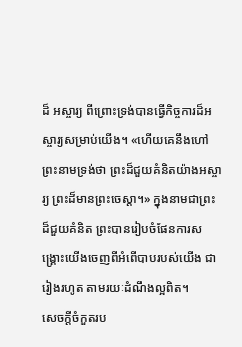ដ៏ អស្ចារ្យ ពីព្រោះទ្រង់បានធ្វើកិច្ចការដ៏អស្ចារ្យសម្រាប់យើង។ «ហើយគេនឹងហៅព្រះនាមទ្រង់ថា ព្រះដ៏ជួយគំនិតយ៉ាងអស្ចារ្យ ព្រះដ៏មានព្រះចេស្តា។» ក្នុងនាមជាព្រះដ៏ជួយគំនិត ព្រះបានរៀបចំផែនការសង្រ្គោះយើងចេញពីអំពើបាបរបស់យើង ជារៀងរហូត តាមរយៈដំណឹងល្អពិត។
សេចក្តីចំកួតរប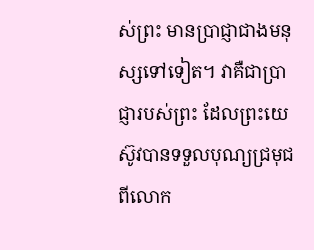ស់ព្រះ មានប្រាជ្ញាជាងមនុស្សទៅទៀត។ វាគឺជាប្រាជ្ញារបស់ព្រះ ដែលព្រះយេស៊ូវបានទទួលបុណ្យជ្រមុជពីលោក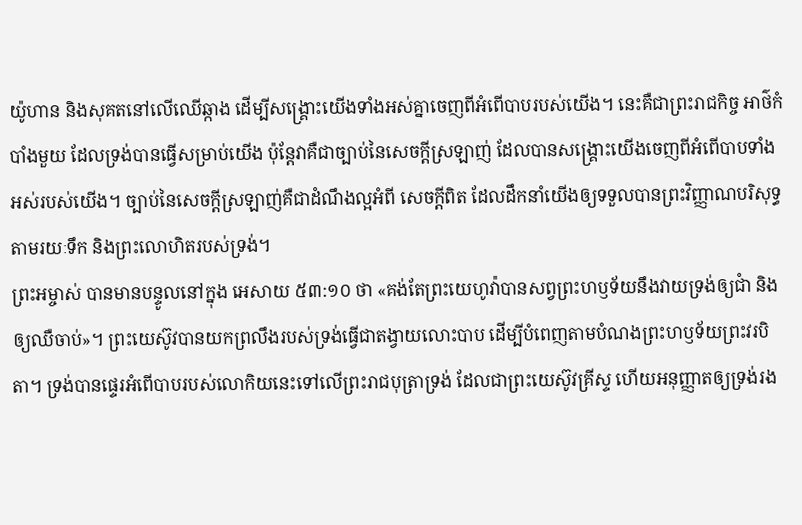យ៉ូហាន និងសុគតនៅលើឈើឆ្កាង ដើម្បីសង្រ្គោះយើងទាំងអស់គ្នាចេញពីអំពើបាបរបស់យើង។ នេះគឺជាព្រះរាជកិច្ច អាថ៌កំបាំងមួយ ដែលទ្រង់បានធ្វើសម្រាប់យើង ប៉ុន្តែវាគឺជាច្បាប់នៃសេចក្តីស្រឡាញ់ ដែលបានសង្រ្គោះយើងចេញពីអំពើបាបទាំងអស់របស់យើង។ ច្បាប់នៃសេចក្តីស្រឡាញ់គឺជាដំណឹងល្អអំពី សេចក្តីពិត ដែលដឹកនាំយើងឲ្យទទួលបានព្រះវិញ្ញាណបរិសុទ្ធ តាមរយៈទឹក និងព្រះលោហិតរបស់ទ្រង់។
ព្រះអម្ចាស់ បានមានបន្ទូលនៅក្នុង អេសាយ ៥៣:១០ ថា «គង់តែព្រះយេហូវ៉ាបានសព្វព្រះហឫទ័យនឹងវាយទ្រង់ឲ្យជាំ និងឲ្យឈឺចាប់»។ ព្រះយេស៊ូវបានយកព្រលឹងរបស់ទ្រង់ធ្វើជាតង្វាយលោះបាប ដើម្បីបំពេញតាមបំណងព្រះហឫទ័យព្រះវរបិតា។ ទ្រង់បានផ្ទេរអំពើបាបរបស់លោកិយនេះទៅលើព្រះរាជបុត្រាទ្រង់ ដែលជាព្រះយេស៊ូវគ្រីស្ទ ហើយអនុញ្ញាតឲ្យទ្រង់រង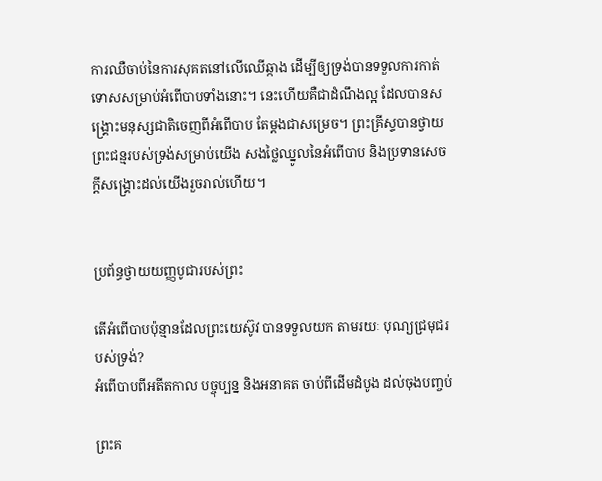ការឈឺចាប់នៃការសុគតនៅលើឈើឆ្កាង ដើម្បីឲ្យទ្រង់បានទទួលការកាត់ទោសសម្រាប់អំពើបាបទាំងនោះ។ នេះហើយគឺជាដំណឹងល្អ ដែលបានសង្រ្គោះមនុស្សជាតិចេញពីអំពើបាប តែម្តងជាសម្រេច។ ព្រះគ្រីស្ទបានថ្វាយព្រះជន្មរបស់ទ្រង់សម្រាប់យើង សងថ្លៃឈ្នូលនៃអំពើបាប និងប្រទានសេចក្តីសង្រ្គោះដល់យើងរួចរាល់ហើយ។


ប្រព័ន្ធថ្វាយយញ្ញបូជារបស់ព្រះ

តើអំពើបាបប៉ុន្មានដែលព្រះយេស៊ូវ បានទទួលយក តាមរយៈ បុណ្យជ្រមុជរបស់ទ្រង់?
អំពើបាបពីអតីតកាល បច្ចុប្បន្ន និងអនាគត ចាប់ពីដើមដំបូង ដល់ចុងបញ្ចប់

ព្រះគ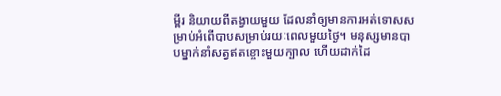ម្ពីរ និយាយពីតង្វាយមួយ ដែលនាំឲ្យមានការអត់ទោសសម្រាប់អំពើបាបសម្រាប់រយៈពេលមួយថ្ងៃ។ មនុស្សមានបាបម្នាក់នាំសត្វឥតខ្ចោះមួយក្បាល ហើយដាក់ដៃ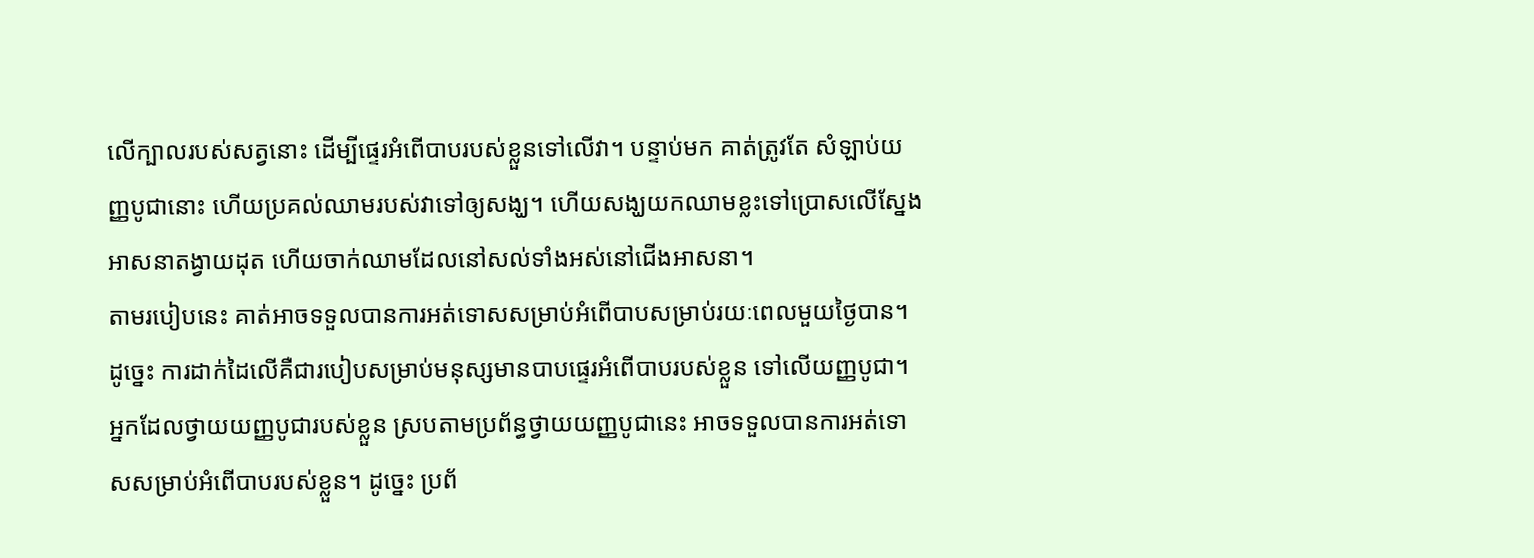លើក្បាលរបស់សត្វនោះ ដើម្បីផ្ទេរអំពើបាបរបស់ខ្លួនទៅលើវា។ បន្ទាប់មក គាត់ត្រូវតែ សំឡាប់យញ្ញបូជានោះ ហើយប្រគល់ឈាមរបស់វាទៅឲ្យសង្ឃ។ ហើយសង្ឃយកឈាមខ្លះទៅប្រោសលើស្នែងអាសនាតង្វាយដុត ហើយចាក់ឈាមដែលនៅសល់ទាំងអស់នៅជើងអាសនា។
តាមរបៀបនេះ គាត់អាចទទួលបានការអត់ទោសសម្រាប់អំពើបាបសម្រាប់រយៈពេលមួយថ្ងៃបាន។ ដូច្នេះ ការដាក់ដៃលើគឺជារបៀបសម្រាប់មនុស្សមានបាបផ្ទេរអំពើបាបរបស់ខ្លួន ទៅលើយញ្ញបូជា។ អ្នកដែលថ្វាយយញ្ញបូជារបស់ខ្លួន ស្របតាមប្រព័ន្ធថ្វាយយញ្ញបូជានេះ អាចទទួលបានការអត់ទោសសម្រាប់អំពើបាបរបស់ខ្លួន។ ដូច្នេះ ប្រព័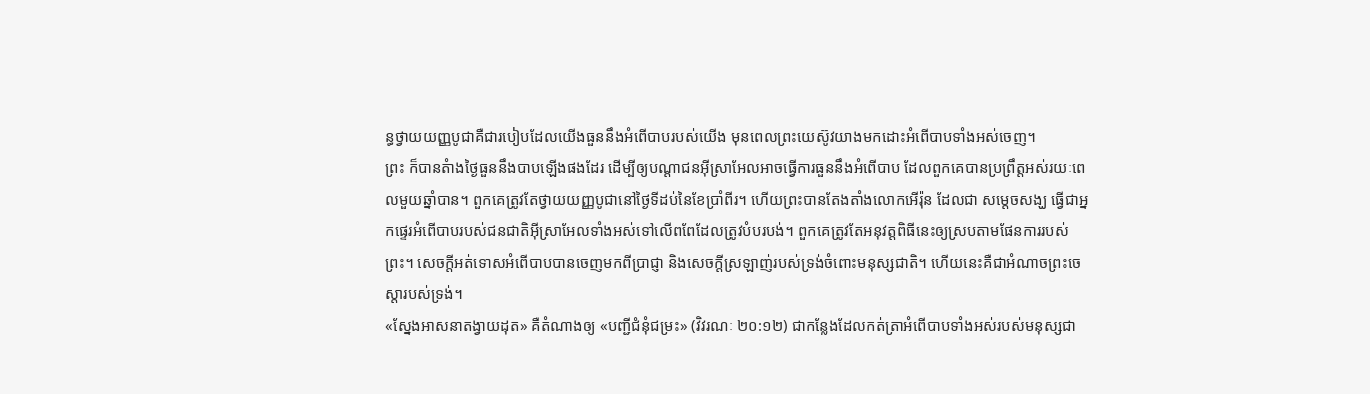ន្ធថ្វាយយញ្ញបូជាគឺជារបៀបដែលយើងធួននឹងអំពើបាបរបស់យើង មុនពេលព្រះយេស៊ូវយាងមកដោះអំពើបាបទាំងអស់ចេញ។
ព្រះ ក៏បានតំាងថ្ងៃធួននឹងបាបឡើងផងដែរ ដើម្បីឲ្យបណ្តាជនអ៊ីស្រាអែលអាចធ្វើការធួននឹងអំពើបាប ដែលពួកគេបានប្រព្រឹត្តអស់រយៈពេលមួយឆ្នាំបាន។ ពួកគេត្រូវតែថ្វាយយញ្ញបូជានៅថ្ងៃទីដប់នៃខែប្រាំពីរ។ ហើយព្រះបានតែងតាំងលោកអើរ៉ុន ដែលជា សម្តេចសង្ឃ ធ្វើជាអ្នកផ្ទេរអំពើបាបរបស់ជនជាតិអ៊ីស្រាអែលទាំងអស់ទៅលើពពែដែលត្រូវបំបរបង់។ ពួកគេត្រូវតែអនុវត្តពិធីនេះឲ្យស្របតាមផែនការរបស់ព្រះ។ សេចក្តីអត់ទោសអំពើបាបបានចេញមកពីប្រាជ្ញា និងសេចក្តីស្រឡាញ់របស់ទ្រង់ចំពោះមនុស្សជាតិ។ ហើយនេះគឺជាអំណាចព្រះចេស្តារបស់ទ្រង់។
«ស្នែងអាសនាតង្វាយដុត» គឺតំណាងឲ្យ «បញ្ជីជំនុំជម្រះ» (វិវរណៈ ២០:១២) ជាកន្លែងដែលកត់ត្រាអំពើបាបទាំងអស់របស់មនុស្សជា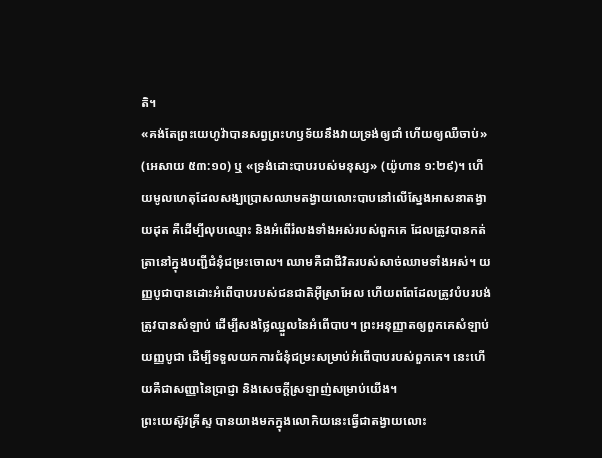តិ។
«គង់តែព្រះយេហូវ៉ាបានសព្វព្រះហឫទ័យនឹងវាយទ្រង់ឲ្យជាំ ហើយឲ្យឈឺចាប់» (អេសាយ ៥៣:១០) ឬ «ទ្រង់ដោះបាបរបស់មនុស្ស» (យ៉ូហាន ១:២៩)។ ហើយមូលហេតុដែលសង្ឃប្រោសឈាមតង្វាយលោះបាបនៅលើស្នែងអាសនាតង្វាយដុត គឺដើម្បីលុបឈ្មោះ និងអំពើរំលងទាំងអស់របស់ពួកគេ ដែលត្រូវបានកត់ត្រានៅក្នុងបញ្ជីជំនុំជម្រះចោល។ ឈាមគឺជាជីវិតរបស់សាច់ឈាមទាំងអស់។ យញ្ញបូជាបានដោះអំពើបាបរបស់ជនជាតិអ៊ីស្រាអែល ហើយពពែដែលត្រូវបំបរបង់ ត្រូវបានសំឡាប់ ដើម្បីសងថ្លៃឈ្នួលនៃអំពើបាប។ ព្រះអនុញ្ញាតឲ្យពួកគេសំឡាប់យញ្ញបូជា ដើម្បីទទួលយកការជំនុំជម្រះសម្រាប់អំពើបាបរបស់ពួកគេ។ នេះហើយគឺជាសញ្ញានៃប្រាជ្ញា និងសេចក្តីស្រឡាញ់សម្រាប់យើង។
ព្រះយេស៊ូវគ្រីស្ទ បានយាងមកក្នុងលោកិយនេះធ្វើជាតង្វាយលោះ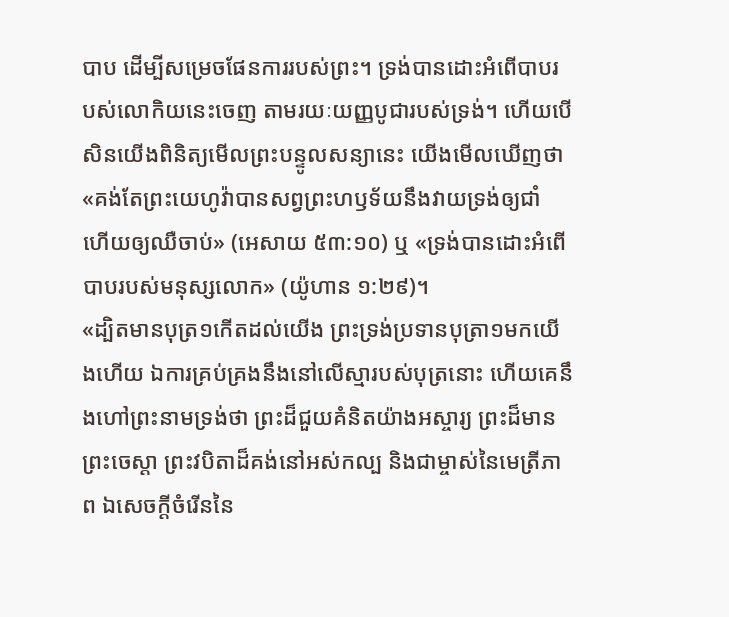បាប ដើម្បីសម្រេចផែនការរបស់ព្រះ។ ទ្រង់បានដោះអំពើបាបរបស់លោកិយនេះចេញ តាមរយៈយញ្ញបូជារបស់ទ្រង់។ ហើយបើសិនយើងពិនិត្យមើលព្រះបន្ទូលសន្យានេះ យើងមើលឃើញថា «គង់តែព្រះយេហូវ៉ាបានសព្វព្រះហឫទ័យនឹងវាយទ្រង់ឲ្យជាំ ហើយឲ្យឈឺចាប់» (អេសាយ ៥៣:១០) ឬ «ទ្រង់បានដោះអំពើបាបរបស់មនុស្សលោក» (យ៉ូហាន ១:២៩)។
«ដ្បិតមានបុត្រ១កើតដល់យើង ព្រះទ្រង់ប្រទានបុត្រា១មកយើងហើយ ឯការគ្រប់គ្រងនឹងនៅលើស្មារបស់បុត្រនោះ ហើយគេនឹងហៅព្រះនាមទ្រង់ថា ព្រះដ៏ជួយគំនិតយ៉ាងអស្ចារ្យ ព្រះដ៏មានព្រះចេស្តា ព្រះវបិតាដ៏គង់នៅអស់កល្ប និងជាម្ចាស់នៃមេត្រីភាព ឯសេចក្តីចំរើននៃ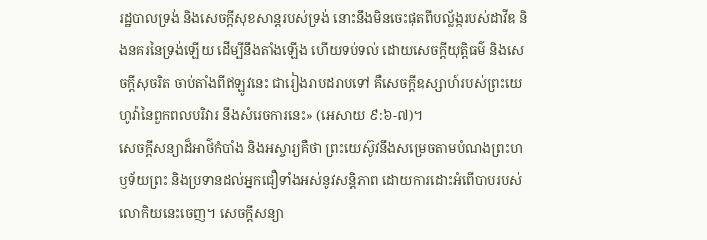រដ្ឋបាលទ្រង់ និងសេចក្តីសុខសាន្តរបស់ទ្រង់ នោះនឹងមិនចេះផុតពីបល្ល័ង្ករបស់ដាវីឌ និងនគរនៃទ្រង់ឡើយ ដើម្បីនឹងតាំងឡើង ហើយទប់ទល់ ដោយសេចក្តីយុត្តិធម៌ និងសេចក្តីសុចរិត ចាប់តាំងពីឥឡូវនេះ ជារៀងរាបដរាបទៅ គឺសេចក្តីឧស្សាហ៍របស់ព្រះយេហូវ៉ានៃពួកពលបរិវារ នឹងសំរេចការនេះ» (អេសាយ ៩:៦-៧)។
សេចក្តីសន្យាដ៏អាថ៌កំបាំង និងអស្ចារ្យគឺថា ព្រះយេស៊ូវនឹងសម្រេចតាមបំណងព្រះហឫទ័យព្រះ និងប្រទានដល់អ្នកជឿទាំងអស់នូវសន្តិភាព ដោយការដោះអំពើបាបរបស់លោកិយនេះចេញ។ សេចក្តីសន្យា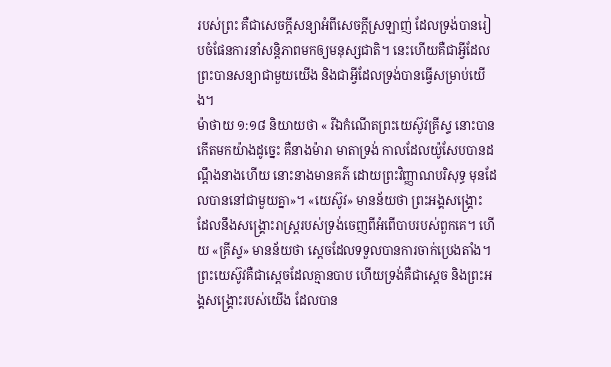របស់ព្រះ គឺជាសេចក្តីសន្យាអំពីសេចក្តីស្រឡាញ់ ដែលទ្រង់បានរៀបចំផែនការនាំសន្តិភាពមកឲ្យមនុស្សជាតិ។ នេះហើយគឺជាអ្វីដែលព្រះបានសន្យាជាមួយយើង និងជាអ្វីដែលទ្រង់បានធ្វើសម្រាប់យើង។
ម៉ាថាយ ១:១៨ និយាយថា « រីឯកំណើតព្រះយេស៊ូវគ្រីស្ទ នោះបានកើតមកយ៉ាងដូច្នេះ គឺនាងម៉ារា មាតាទ្រង់ កាលដែលយ៉ូសែបបានដណ្តឹងនាងហើយ នោះនាងមានគភ៌ ដោយព្រះវិញ្ញាណបរិសុទ្ធ មុនដែលបាននៅជាមួយគ្នា»។ «យេស៊ូវ» មានន័យថា ព្រះអង្គសង្រ្គោះ ដែលនឹងសង្រ្គោះរាស្ត្ររបស់ទ្រង់ចេញពីអំពើបាបរបស់ពួកគេ។ ហើយ «គ្រីស្ទ» មានន័យថា ស្តេចដែលទទួលបានការចាក់ប្រេងតាំង។ ព្រះយេស៊ូវគឺជាស្តេចដែលគ្មានបាប ហើយទ្រង់គឺជាស្តេច និងព្រះអង្គសង្រ្គោះរបស់យើង ដែលបាន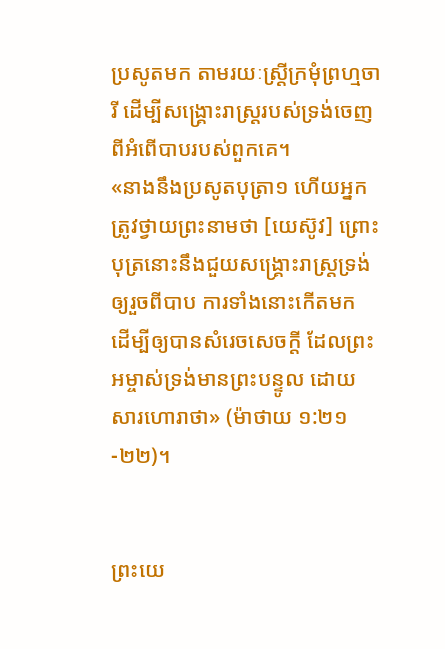ប្រសូតមក តាមរយៈស្ត្រីក្រមុំព្រហ្មចារី ដើម្បីសង្រ្គោះរាស្ត្ររបស់ទ្រង់ចេញពីអំពើបាបរបស់ពួកគេ។
«នាងនឹងប្រសូតបុត្រា១ ហើយអ្នកត្រូវថ្វាយព្រះនាមថា [យេស៊ូវ] ព្រោះបុត្រនោះនឹងជួយសង្គ្រោះរាស្ត្រទ្រង់ ឲ្យរួចពីបាប ការទាំងនោះកើតមក ដើម្បីឲ្យបានសំរេចសេចក្តី ដែលព្រះអម្ចាស់ទ្រង់មានព្រះបន្ទូល ដោយសារហោរាថា» (ម៉ាថាយ ១:២១-២២)។


ព្រះយេ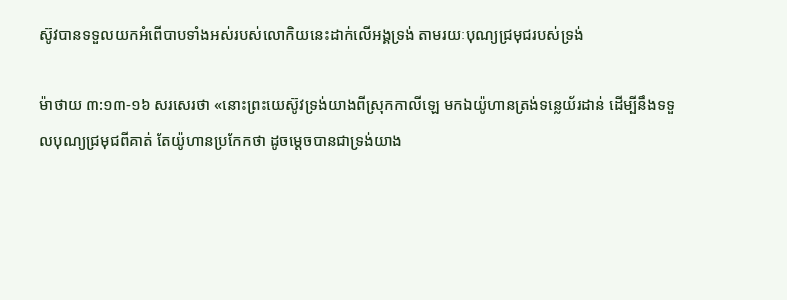ស៊ូវបានទទួលយកអំពើបាបទាំងអស់របស់លោកិយនេះដាក់លើអង្គទ្រង់ តាមរយៈបុណ្យជ្រមុជរបស់ទ្រង់

ម៉ាថាយ ៣:១៣-១៦ សរសេរថា «នោះព្រះយេស៊ូវទ្រង់យាងពីស្រុកកាលីឡេ មកឯយ៉ូហានត្រង់ទន្លេយ័រដាន់ ដើម្បីនឹងទទួលបុណ្យជ្រមុជពីគាត់ តែយ៉ូហានប្រកែកថា ដូចម្តេចបានជាទ្រង់យាង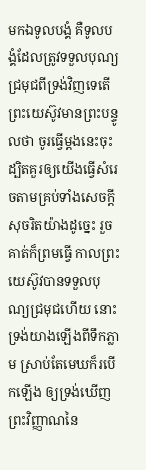មកឯទូលបង្គំ គឺទូលបង្គំដែលត្រូវទទួលបុណ្យជ្រមុជពីទ្រង់វិញទេតើ ព្រះយេស៊ូវមានព្រះបន្ទូលថា ចូរធ្វើម្តងនេះចុះ ដ្បិតគួរឲ្យយើងធ្វើសំរេចតាមគ្រប់ទាំងសេចក្តីសុចរិតយ៉ាងដូច្នេះ រួចគាត់ក៏ព្រមធ្វើ កាលព្រះយេស៊ូវបានទទួលបុណ្យជ្រមុជហើយ នោះទ្រង់យាងឡើងពីទឹកភ្លាម ស្រាប់តែមេឃក៏របើកឡើង ឲ្យទ្រង់ឃើញព្រះវិញ្ញាណនៃ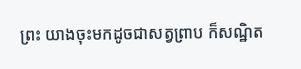ព្រះ យាងចុះមកដូចជាសត្វព្រាប ក៏សណ្ឋិត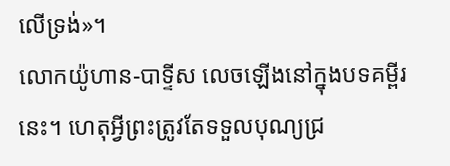លើទ្រង់»។
លោកយ៉ូហាន-បាទ្ទីស លេចឡើងនៅក្នុងបទគម្ពីរនេះ។ ហេតុអ្វីព្រះត្រូវតែទទួលបុណ្យជ្រ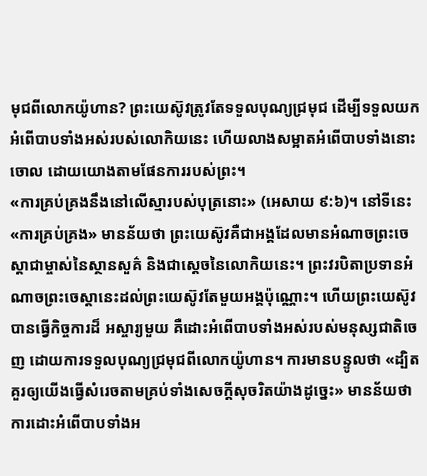មុជពីលោកយ៉ូហាន? ព្រះយេស៊ូវត្រូវតែទទួលបុណ្យជ្រមុជ ដើម្បីទទួលយកអំពើបាបទាំងអស់របស់លោកិយនេះ ហើយលាងសម្អាតអំពើបាបទាំងនោះចោល ដោយយោងតាមផែនការរបស់ព្រះ។
«ការគ្រប់គ្រងនឹងនៅលើស្មារបស់បុត្រនោះ» (អេសាយ ៩:៦)។ នៅទីនេះ «ការគ្រប់គ្រង» មានន័យថា ព្រះយេស៊ូវគឺជាអង្គដែលមានអំណាចព្រះចេស្តាជាម្ចាស់នៃស្ថានសួគ៌ និងជាស្តេចនៃលោកិយនេះ។ ព្រះវរបិតាប្រទានអំណាចព្រះចេស្តានេះដល់ព្រះយេស៊ូវតែមួយអង្គប៉ុណ្ណោះ។ ហើយព្រះយេស៊ូវបានធ្វើកិច្ចការដ៏ អស្ចារ្យមួយ គឺដោះអំពើបាបទាំងអស់របស់មនុស្សជាតិចេញ ដោយការទទួលបុណ្យជ្រមុជពីលោកយ៉ូហាន។ ការមានបន្ទូលថា «ដ្បិតគួរឲ្យយើងធ្វើសំរេចតាមគ្រប់ទាំងសេចក្តីសុចរិតយ៉ាងដូច្នេះ» មានន័យថា ការដោះអំពើបាបទាំងអ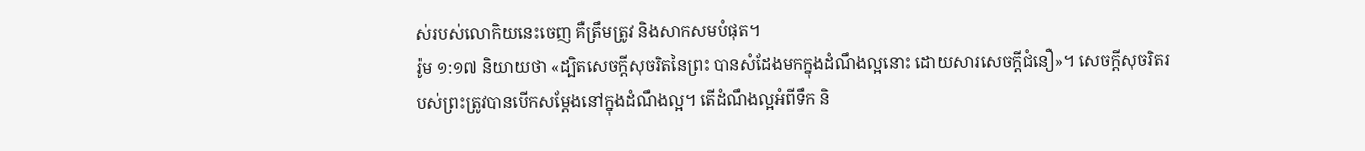ស់របស់លោកិយនេះចេញ គឺត្រឹមត្រូវ និងសាកសមបំផុត។
រ៉ូម ១:១៧ និយាយថា «ដ្បិតសេចក្តីសុចរិតនៃព្រះ បានសំដែងមកក្នុងដំណឹងល្អនោះ ដោយសារសេចក្តីជំនឿ»។ សេចក្តីសុចរិតរបស់ព្រះត្រូវបានបើកសម្តែងនៅក្នុងដំណឹងល្អ។ តើដំណឹងល្អអំពីទឹក និ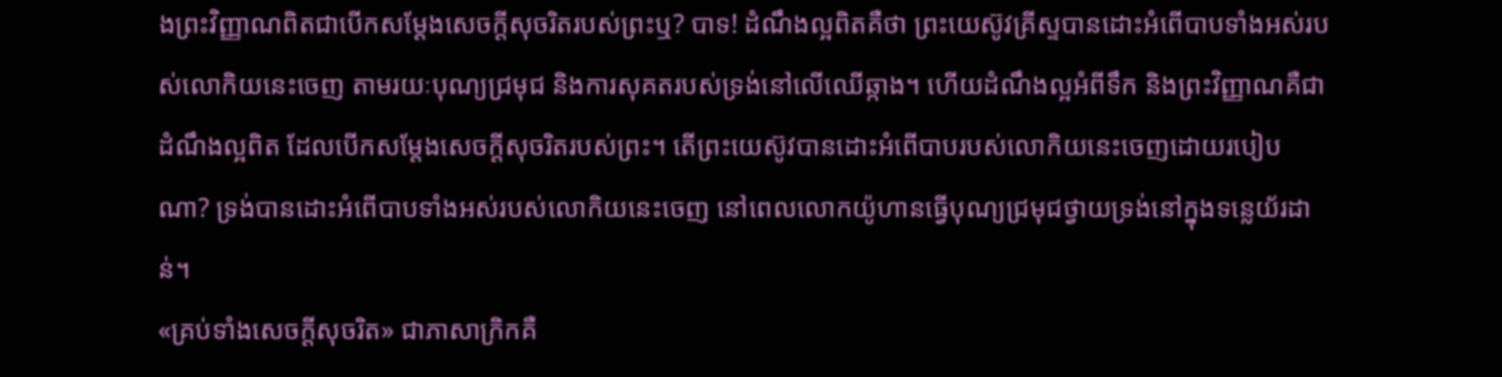ងព្រះវិញ្ញាណពិតជាបើកសម្តែងសេចក្តីសុចរិតរបស់ព្រះឬ? បាទ! ដំណឹងល្អពិតគឺថា ព្រះយេស៊ូវគ្រីស្ទបានដោះអំពើបាបទាំងអស់របស់លោកិយនេះចេញ តាមរយៈបុណ្យជ្រមុជ និងការសុគតរបស់ទ្រង់នៅលើឈើឆ្កាង។ ហើយដំណឹងល្អអំពីទឹក និងព្រះវិញ្ញាណគឺជាដំណឹងល្អពិត ដែលបើកសម្តែងសេចក្តីសុចរិតរបស់ព្រះ។ តើព្រះយេស៊ូវបានដោះអំពើបាបរបស់លោកិយនេះចេញដោយរបៀបណា? ទ្រង់បានដោះអំពើបាបទាំងអស់របស់លោកិយនេះចេញ នៅពេលលោកយ៉ូហានធ្វើបុណ្យជ្រមុជថ្វាយទ្រង់នៅក្នុងទន្លេយ័រដាន់។
«គ្រប់ទាំងសេចក្តីសុចរិត» ជាភាសាក្រិកគឺ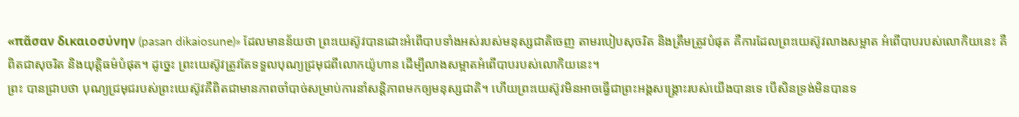«πᾶσαν δικαιοσύνην (pasan dikaiosune)» ដែលមានន័យថា ព្រះយេស៊ូវបានដោះអំពើបាបទាំងអស់របស់មនុស្សជាតិចេញ តាមរបៀបសុចរិត និងត្រឹមត្រូវបំផុត គឺការដែលព្រះយេស៊ូវលាងសម្អាត អំពើបាបរបស់លោកិយនេះ គឺពិតជាសុចរិត និងយុត្តិធម៌បំផុត។ ដូច្នេះ ព្រះយេស៊ូវត្រូវតែទទួលបុណ្យជ្រមុជពីលោកយ៉ូហាន ដើម្បីលាងសម្អាតអំពើបាបរបស់លោកិយនេះ។
ព្រះ បានជ្រាបថា បុណ្យជ្រមុជរបស់ព្រះយេស៊ូវគឺពិតជាមានភាពចាំបាច់សម្រាប់ការនាំសន្តិភាពមកឲ្យមនុស្សជាតិ។ ហើយព្រះយេស៊ូវមិនអាចធ្វើជាព្រះអង្គសង្រ្គោះរបស់យើងបានទេ បើសិនទ្រង់មិនបានទ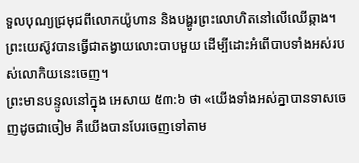ទួលបុណ្យជ្រមុជពីលោកយ៉ូហាន និងបង្ហូរព្រះលោហិតនៅលើឈើឆ្កាង។ ព្រះយេស៊ូវបានធ្វើជាតង្វាយលោះបាបមួយ ដើម្បីដោះអំពើបាបទាំងអស់របស់លោកិយនេះចេញ។
ព្រះមានបន្ទូលនៅក្នុង អេសាយ ៥៣:៦ ថា «យើងទាំងអស់គ្នាបានទាសចេញដូចជាចៀម គឺយើងបានបែរចេញទៅតាម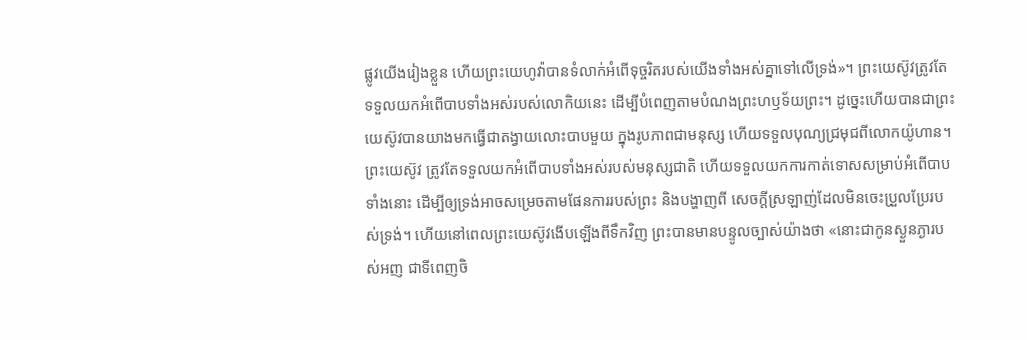ផ្លូវយើងរៀងខ្លួន ហើយព្រះយេហូវ៉ាបានទំលាក់អំពើទុច្ចរិតរបស់យើងទាំងអស់គ្នាទៅលើទ្រង់»។ ព្រះយេស៊ូវត្រូវតែទទួលយកអំពើបាបទាំងអស់របស់លោកិយនេះ ដើម្បីបំពេញតាមបំណងព្រះហឫទ័យព្រះ។ ដូច្នេះហើយបានជាព្រះយេស៊ូវបានយាងមកធ្វើជាតង្វាយលោះបាបមួយ ក្នុងរូបភាពជាមនុស្ស ហើយទទួលបុណ្យជ្រមុជពីលោកយ៉ូហាន។
ព្រះយេស៊ូវ ត្រូវតែទទួលយកអំពើបាបទាំងអស់របស់មនុស្សជាតិ ហើយទទួលយកការកាត់ទោសសម្រាប់អំពើបាបទាំងនោះ ដើម្បីឲ្យទ្រង់អាចសម្រេចតាមផែនការរបស់ព្រះ និងបង្ហាញពី សេចក្តីស្រឡាញ់ដែលមិនចេះប្រួលប្រែរបស់ទ្រង់។ ហើយនៅពេលព្រះយេស៊ូវងើបឡើងពីទឹកវិញ ព្រះបានមានបន្ទូលច្បាស់យ៉ាងថា «នោះជាកូនស្ងួនភ្ងារបស់អញ ជាទីពេញចិ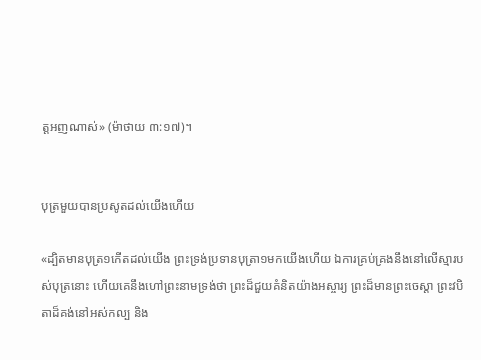ត្តអញណាស់» (ម៉ាថាយ ៣:១៧)។


បុត្រមួយបានប្រសូតដល់យើងហើយ

«ដ្បិតមានបុត្រ១កើតដល់យើង ព្រះទ្រង់ប្រទានបុត្រា១មកយើងហើយ ឯការគ្រប់គ្រងនឹងនៅលើស្មារបស់បុត្រនោះ ហើយគេនឹងហៅព្រះនាមទ្រង់ថា ព្រះដ៏ជួយគំនិតយ៉ាងអស្ចារ្យ ព្រះដ៏មានព្រះចេស្តា ព្រះវបិតាដ៏គង់នៅអស់កល្ប និង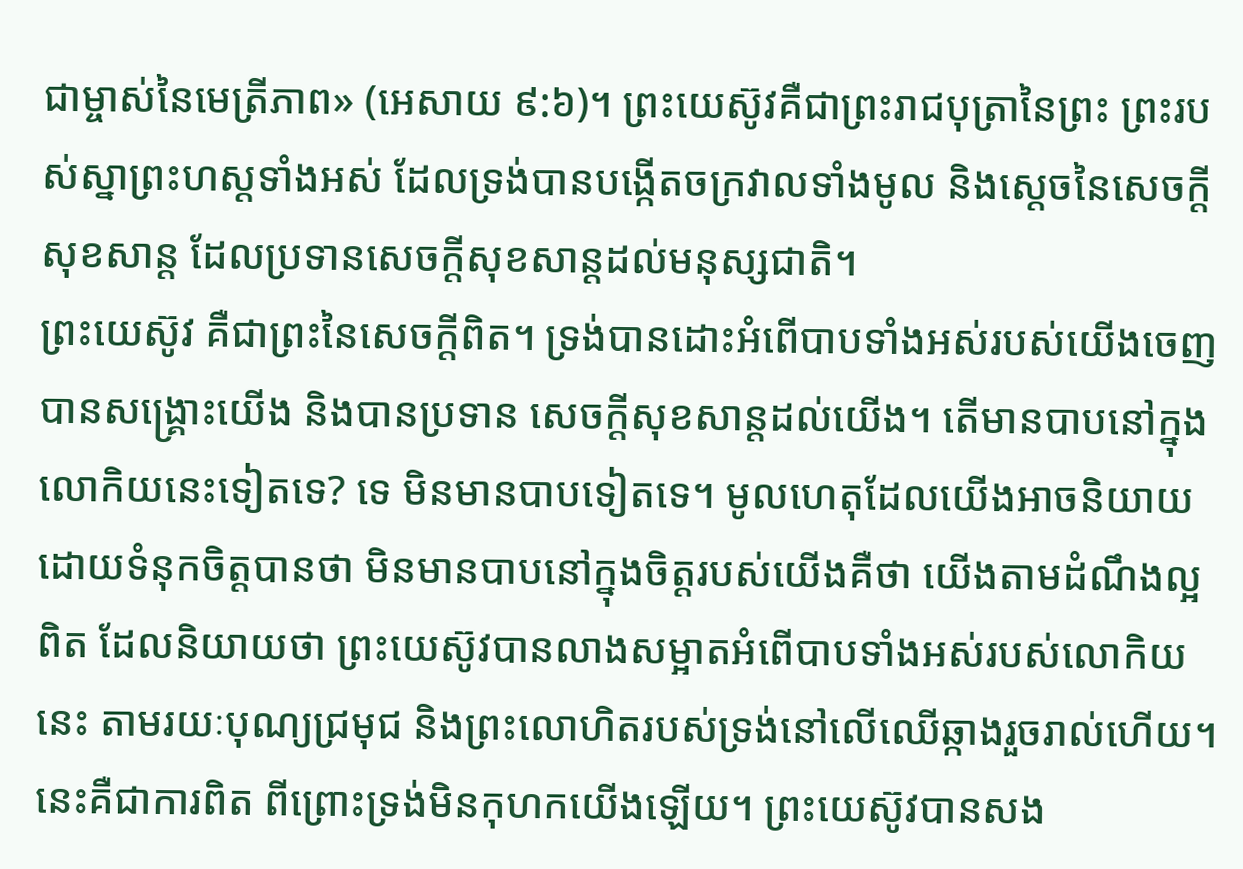ជាម្ចាស់នៃមេត្រីភាព» (អេសាយ ៩:៦)។ ព្រះយេស៊ូវគឺជាព្រះរាជបុត្រានៃព្រះ ព្រះរបស់ស្នាព្រះហស្តទាំងអស់ ដែលទ្រង់បានបង្កើតចក្រវាលទាំងមូល និងស្តេចនៃសេចក្តីសុខសាន្ត ដែលប្រទានសេចក្តីសុខសាន្តដល់មនុស្សជាតិ។
ព្រះយេស៊ូវ គឺជាព្រះនៃសេចក្តីពិត។ ទ្រង់បានដោះអំពើបាបទាំងអស់របស់យើងចេញ បានសង្រ្គោះយើង និងបានប្រទាន សេចក្តីសុខសាន្តដល់យើង។ តើមានបាបនៅក្នុងលោកិយនេះទៀតទេ? ទេ មិនមានបាបទៀតទេ។ មូលហេតុដែលយើងអាចនិយាយដោយទំនុកចិត្តបានថា មិនមានបាបនៅក្នុងចិត្តរបស់យើងគឺថា យើងតាមដំណឹងល្អពិត ដែលនិយាយថា ព្រះយេស៊ូវបានលាងសម្អាតអំពើបាបទាំងអស់របស់លោកិយនេះ តាមរយៈបុណ្យជ្រមុជ និងព្រះលោហិតរបស់ទ្រង់នៅលើឈើឆ្កាងរួចរាល់ហើយ។ នេះគឺជាការពិត ពីព្រោះទ្រង់មិនកុហកយើងឡើយ។ ព្រះយេស៊ូវបានសង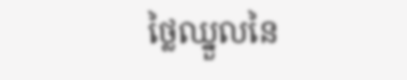ថ្លៃឈ្នួលនៃ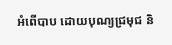អំពើបាប ដោយបុណ្យជ្រមុជ និ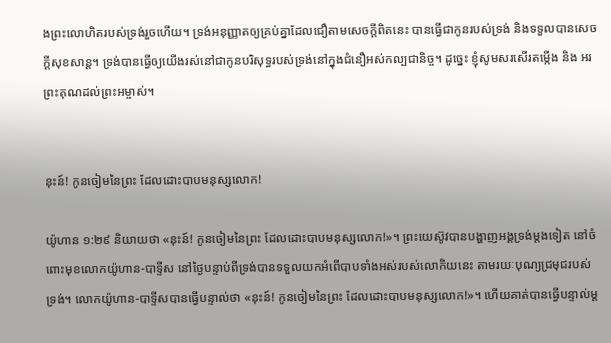ងព្រះលោហិតរបស់ទ្រង់រួចហើយ។ ទ្រង់អនុញ្ញាតឲ្យគ្រប់គ្នាដែលជឿតាមសេចក្តីពិតនេះ បានធ្វើជាកូនរបស់ទ្រង់ និងទទួលបានសេចក្តីសុខសាន្ត។ ទ្រង់បានធ្វើឲ្យយើងរស់នៅជាកូនបរិសុទ្ធរបស់ទ្រង់នៅក្នុងជំនឿអស់កល្បជានិច្ច។ ដូច្នេះ ខ្ញុំសូមសរសើរតម្កើង និង អរព្រះគុណដល់ព្រះអម្ចាស់។


នុះន៍! កូនចៀមនៃព្រះ ដែលដោះបាបមនុស្សលោក!

យ៉ូហាន ១:២៩ និយាយថា «នុះន៍! កូនចៀមនៃព្រះ ដែលដោះបាបមនុស្សលោក!»។ ព្រះយេស៊ូវបានបង្ហាញអង្គទ្រង់ម្តងទៀត នៅចំពោះមុខលោកយ៉ូហាន-បាទ្ទីស នៅថ្ងៃបន្ទាប់ពីទ្រង់បានទទួលយកអំពើបាបទាំងអស់របស់លោកិយនេះ តាមរយៈបុណ្យជ្រមុជរបស់ទ្រង់។ លោកយ៉ូហាន-បាទ្ទីសបានធ្វើបន្ទាល់ថា «នុះន៍! កូនចៀមនៃព្រះ ដែលដោះបាបមនុស្សលោក!»។ ហើយគាត់បានធ្វើបន្ទាល់ម្ត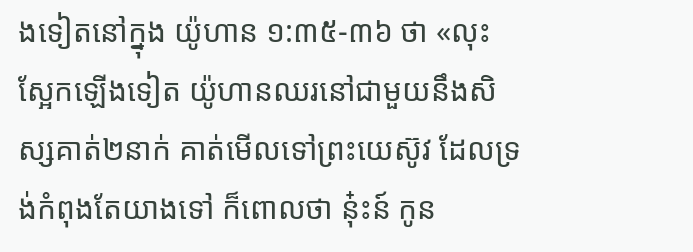ងទៀតនៅក្នុង យ៉ូហាន ១:៣៥-៣៦ ថា «លុះស្អែកឡើងទៀត យ៉ូហានឈរនៅជាមួយនឹងសិស្សគាត់២នាក់ គាត់មើលទៅព្រះយេស៊ូវ ដែលទ្រង់កំពុងតែយាងទៅ ក៏ពោលថា នុ៎ះន៍ កូន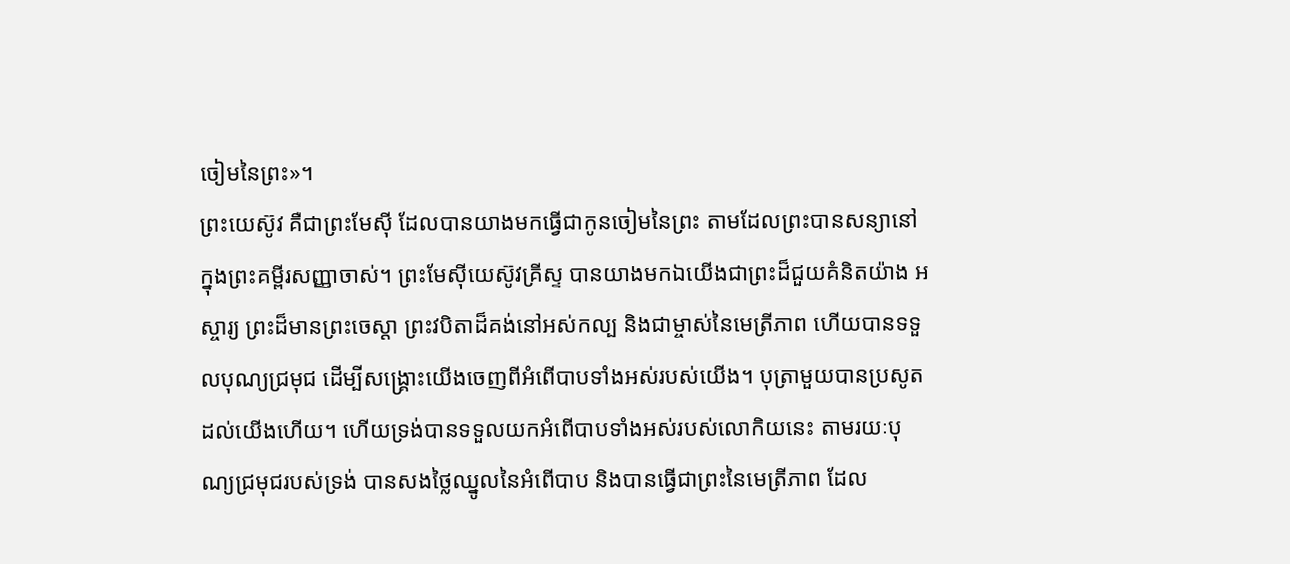ចៀមនៃព្រះ»។
ព្រះយេស៊ូវ គឺជាព្រះមែស៊ី ដែលបានយាងមកធ្វើជាកូនចៀមនៃព្រះ តាមដែលព្រះបានសន្យានៅក្នុងព្រះគម្ពីរសញ្ញាចាស់។ ព្រះមែស៊ីយេស៊ូវគ្រីស្ទ បានយាងមកឯយើងជាព្រះដ៏ជួយគំនិតយ៉ាង អស្ចារ្យ ព្រះដ៏មានព្រះចេស្តា ព្រះវបិតាដ៏គង់នៅអស់កល្ប និងជាម្ចាស់នៃមេត្រីភាព ហើយបានទទួលបុណ្យជ្រមុជ ដើម្បីសង្រ្គោះយើងចេញពីអំពើបាបទាំងអស់របស់យើង។ បុត្រាមួយបានប្រសូតដល់យើងហើយ។ ហើយទ្រង់បានទទួលយកអំពើបាបទាំងអស់របស់លោកិយនេះ តាមរយៈបុណ្យជ្រមុជរបស់ទ្រង់ បានសងថ្លៃឈ្នូលនៃអំពើបាប និងបានធ្វើជាព្រះនៃមេត្រីភាព ដែល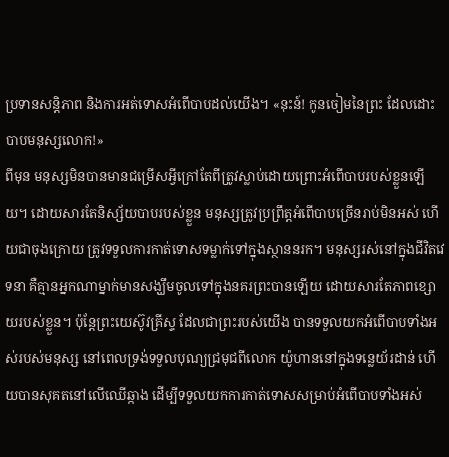ប្រទានសន្តិភាព និងការអត់ទោសអំពើបាបដល់យើង។ «នុះន៍! កូនចៀមនៃព្រះ ដែលដោះបាបមនុស្សលោក!»
ពីមុន មនុស្សមិនបានមានជម្រើសអ្វីក្រៅតែពីត្រូវស្លាប់ដោយព្រោះអំពើបាបរបស់ខ្លួនឡើយ។ ដោយសារតែនិស្ស័យបាបរបស់ខ្លួន មនុស្សត្រូវប្រព្រឹត្តអំពើបាបច្រើនរាប់មិនអស់ ហើយជាចុងក្រោយ ត្រូវទទួលការកាត់ទោសទម្លាក់ទៅក្នុងស្ថាននរក។ មនុស្សរស់នៅក្នុងជីវិតវេទនា គឺគ្មានអ្នកណាម្នាក់មានសង្ឃឹមចូលទៅក្នុងនគរព្រះបានឡើយ ដោយសារតែភាពខ្សោយរបស់ខ្លួន។ ប៉ុន្តែព្រះយេស៊ូវគ្រីស្ទ ដែលជាព្រះរបស់យើង បានទទួលយកអំពើបាបទាំងអស់របស់មនុស្ស នៅពេលទ្រង់ទទួលបុណ្យជ្រមុជពីលោក យ៉ូហាននៅក្នុងទន្លេយ័រដាន់ ហើយបានសុគតនៅលើឈើឆ្កាង ដើម្បីទទួលយកការកាត់ទោសសម្រាប់អំពើបាបទាំងអស់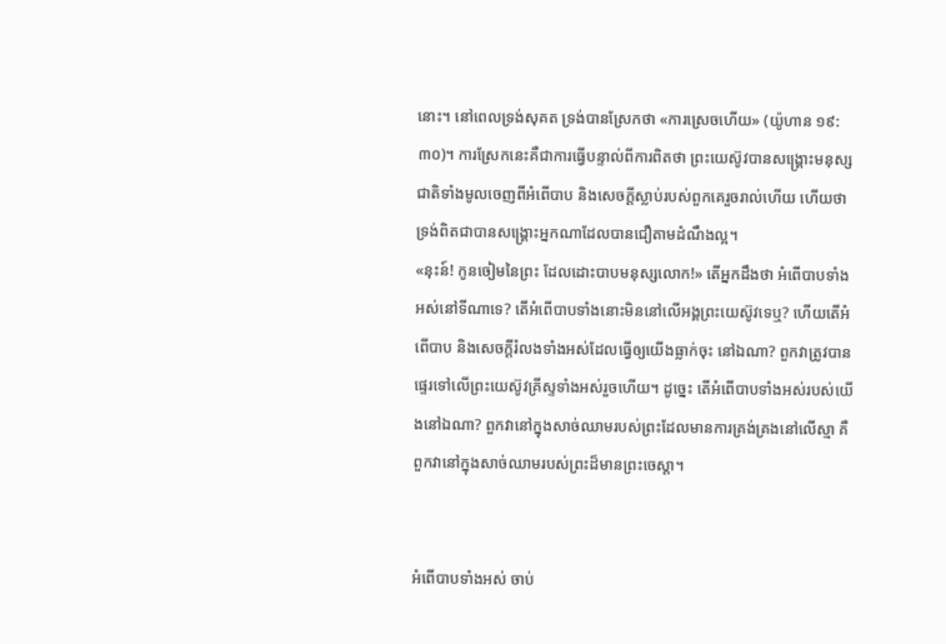នោះ។ នៅពេលទ្រង់សុគត ទ្រង់បានស្រែកថា «ការស្រេចហើយ» (យ៉ូហាន ១៩:៣០)។ ការស្រែកនេះគឺជាការធ្វើបន្ទាល់ពីការពិតថា ព្រះយេស៊ូវបានសង្រ្គោះមនុស្សជាតិទាំងមូលចេញពីអំពើបាប និងសេចក្តីស្លាប់របស់ពួកគេរួចរាល់ហើយ ហើយថា ទ្រង់ពិតជាបានសង្រ្គោះអ្នកណាដែលបានជឿតាមដំណឹងល្អ។
«នុះន៍! កូនចៀមនៃព្រះ ដែលដោះបាបមនុស្សលោក!» តើអ្នកដឹងថា អំពើបាបទាំងអស់នៅទីណាទេ? តើអំពើបាបទាំងនោះមិននៅលើអង្គព្រះយេស៊ូវទេឬ? ហើយតើអំពើបាប និងសេចក្តីរំលងទាំងអស់ដែលធ្វើឲ្យយើងធ្លាក់ចុះ នៅឯណា? ពួកវាត្រូវបានផ្ទេរទៅលើព្រះយេស៊ូវគ្រីស្ទទាំងអស់រួចហើយ។ ដូច្នេះ តើអំពើបាបទាំងអស់របស់យើងនៅឯណា? ពួកវានៅក្នុងសាច់ឈាមរបស់ព្រះដែលមានការគ្រង់គ្រងនៅលើស្មា គឺពួកវានៅក្នុងសាច់ឈាមរបស់ព្រះដ៏មានព្រះចេស្តា។


អំពើបាបទាំងអស់ ចាប់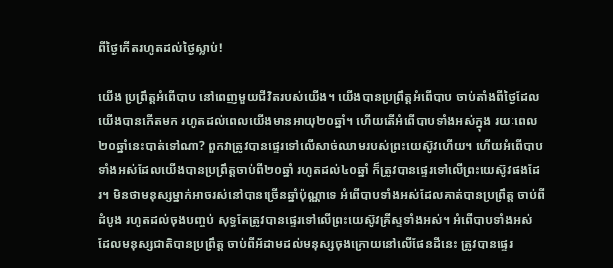ពីថ្ងៃកើតរហូតដល់ថ្ងៃស្លាប់!

យើង ប្រព្រឹត្តអំពើបាប នៅពេញមួយជីវិតរបស់យើង។ យើងបានប្រព្រឹត្តអំពើបាប ចាប់តាំងពីថ្ងៃដែលយើងបានកើតមក រហូតដល់ពេលយើងមានអាយុ២០ឆ្នាំ។ ហើយតើអំពើបាបទាំងអស់ក្នុង រយៈពេល២០ឆ្នាំនេះបាត់ទៅណា? ពួកវាត្រូវបានផ្ទេរទៅលើសាច់ឈាមរបស់ព្រះយេស៊ូវហើយ។ ហើយអំពើបាបទាំងអស់ដែលយើងបានប្រព្រឹត្តចាប់ពី២០ឆ្នាំ រហូតដល់៤០ឆ្នាំ ក៏ត្រូវបានផ្ទេរទៅលើព្រះយេស៊ូវផងដែរ។ មិនថាមនុស្សម្នាក់អាចរស់នៅបានច្រើនឆ្នាំប៉ុណ្ណាទេ អំពើបាបទាំងអស់ដែលគាត់បានប្រព្រឹត្ត ចាប់ពីដំបូង រហូតដល់ចុងបញ្ចប់ សុទ្ធតែត្រូវបានផ្ទេរទៅលើព្រះយេស៊ូវគ្រីស្ទទាំងអស់។ អំពើបាបទាំងអស់ ដែលមនុស្សជាតិបានប្រព្រឹត្ត ចាប់ពីអ័ដាមដល់មនុស្សចុងក្រោយនៅលើផែនដីនេះ ត្រូវបានផ្ទេរ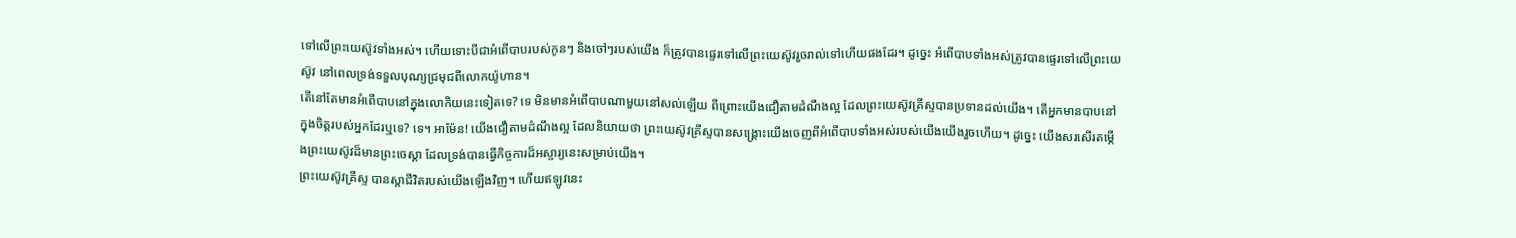ទៅលើព្រះយេស៊ូវទាំងអស់។ ហើយទោះបីជាអំពើបាបរបស់កូនៗ និងចៅៗរបស់យើង ក៏ត្រូវបានផ្ទេរទៅលើព្រះយេស៊ូវរួចរាល់ទៅហើយផងដែរ។ ដូច្នេះ អំពើបាបទាំងអស់ត្រូវបានផ្ទេរទៅលើព្រះយេស៊ូវ នៅពេលទ្រង់ទទួលបុណ្យជ្រមុជពីលោកយ៉ូហាន។
តើនៅតែមានអំពើបាបនៅក្នុងលោកិយនេះទៀតទេ? ទេ មិនមានអំពើបាបណាមួយនៅសល់ឡើយ ពីព្រោះយើងជឿតាមដំណឹងល្អ ដែលព្រះយេស៊ូវគ្រីស្ទបានប្រទានដល់យើង។ តើអ្នកមានបាបនៅក្នុងចិត្តរបស់អ្នកដែរឬទេ? ទេ។ អាម៉ែន! យើងជឿតាមដំណឹងល្អ ដែលនិយាយថា ព្រះយេស៊ូវគ្រីស្ទបានសង្រ្គោះយើងចេញពីអំពើបាបទាំងអស់របស់យើងយើងរួចហើយ។ ដូច្នេះ យើងសរសើរតម្កើងព្រះយេស៊ូវដ៏មានព្រះចេស្តា ដែលទ្រង់បានធ្វើកិច្ចការដ៏អស្ចារ្យនេះសម្រាប់យើង។
ព្រះយេស៊ូវគ្រីស្ទ បានស្តាជីវិតរបស់យើងឡើងវិញ។ ហើយឥឡូវនេះ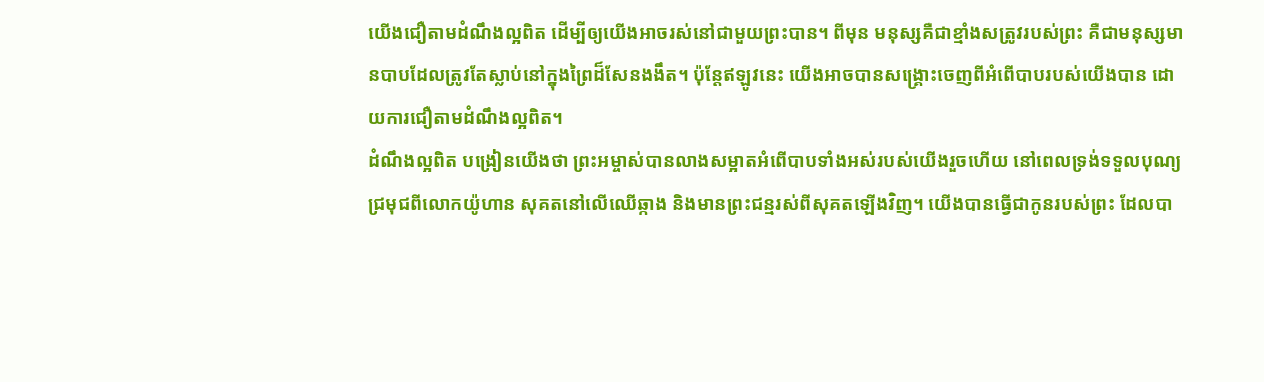យើងជឿតាមដំណឹងល្អពិត ដើម្បីឲ្យយើងអាចរស់នៅជាមួយព្រះបាន។ ពីមុន មនុស្សគឺជាខ្មាំងសត្រូវរបស់ព្រះ គឺជាមនុស្សមានបាបដែលត្រូវតែស្លាប់នៅក្នុងព្រៃដ៏សែនងងឹត។ ប៉ុន្តែឥឡូវនេះ យើងអាចបានសង្រ្គោះចេញពីអំពើបាបរបស់យើងបាន ដោយការជឿតាមដំណឹងល្អពិត។
ដំណឹងល្អពិត បង្រៀនយើងថា ព្រះអម្ចាស់បានលាងសម្អាតអំពើបាបទាំងអស់របស់យើងរួចហើយ នៅពេលទ្រង់ទទួលបុណ្យជ្រមុជពីលោកយ៉ូហាន សុគតនៅលើឈើឆ្កាង និងមានព្រះជន្មរស់ពីសុគតឡើងវិញ។ យើងបានធ្វើជាកូនរបស់ព្រះ ដែលបា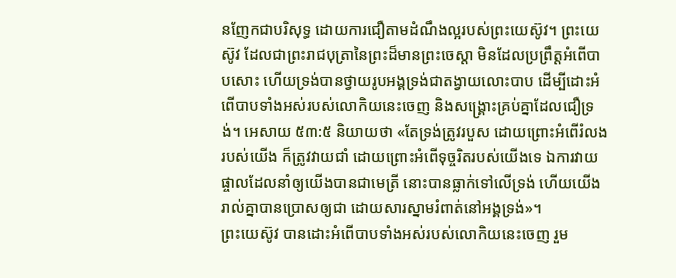នញែកជាបរិសុទ្ធ ដោយការជឿតាមដំណឹងល្អរបស់ព្រះយេស៊ូវ។ ព្រះយេស៊ូវ ដែលជាព្រះរាជបុត្រានៃព្រះដ៏មានព្រះចេស្តា មិនដែលប្រព្រឹត្តអំពើបាបសោះ ហើយទ្រង់បានថ្វាយរូបអង្គទ្រង់ជាតង្វាយលោះបាប ដើម្បីដោះអំពើបាបទាំងអស់របស់លោកិយនេះចេញ និងសង្រ្គោះគ្រប់គ្នាដែលជឿទ្រង់។ អេសាយ ៥៣:៥ និយាយថា «តែទ្រង់ត្រូវរបួស ដោយព្រោះអំពើរំលងរបស់យើង ក៏ត្រូវវាយជាំ ដោយព្រោះអំពើទុច្ចរិតរបស់យើងទេ ឯការវាយផ្ចាលដែលនាំឲ្យយើងបានជាមេត្រី នោះបានធ្លាក់ទៅលើទ្រង់ ហើយយើងរាល់គ្នាបានប្រោសឲ្យជា ដោយសារស្នាមរំពាត់នៅអង្គទ្រង់»។
ព្រះយេស៊ូវ បានដោះអំពើបាបទាំងអស់របស់លោកិយនេះចេញ រួម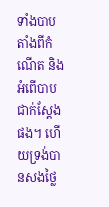ទាំងបាបតាំងពីកំណើត និងអំពើបាបជាក់ស្តែងផង។ ហើយទ្រង់បានសងថ្លៃ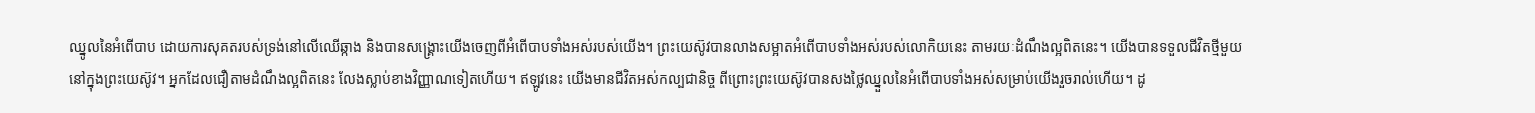ឈ្នូលនៃអំពើបាប ដោយការសុគតរបស់ទ្រង់នៅលើឈើឆ្កាង និងបានសង្រ្គោះយើងចេញពីអំពើបាបទាំងអស់របស់យើង។ ព្រះយេស៊ូវបានលាងសម្អាតអំពើបាបទាំងអស់របស់លោកិយនេះ តាមរយៈដំណឹងល្អពិតនេះ។ យើងបានទទួលជីវិតថ្មីមួយនៅក្នុងព្រះយេស៊ូវ។ អ្នកដែលជឿតាមដំណឹងល្អពិតនេះ លែងស្លាប់ខាងវិញ្ញាណទៀតហើយ។ ឥឡូវនេះ យើងមានជីវិតអស់កល្បជានិច្ច ពីព្រោះព្រះយេស៊ូវបានសងថ្លៃឈ្នួលនៃអំពើបាបទាំងអស់សម្រាប់យើងរួចរាល់ហើយ។ ដូ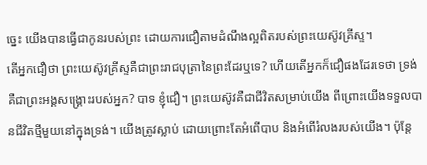ច្នេះ យើងបានធ្វើជាកូនរបស់ព្រះ ដោយការជឿតាមដំណឹងល្អពិតរបស់ព្រះយេស៊ូវគ្រីស្ទ។
តើអ្នកជឿថា ព្រះយេស៊ូវគ្រីស្ទគឺជាព្រះរាជបុត្រានៃព្រះដែរឬទេ? ហើយតើអ្នកក៏ជឿផងដែរទេថា ទ្រង់គឺជាព្រះអង្គសង្រ្គោះរបស់អ្នក? បាទ ខ្ញុំជឿ។ ព្រះយេស៊ូវគឺជាជីវិតសម្រាប់យើង ពីព្រោះយើងទទួលបានជីវិតថ្មីមួយនៅក្នុងទ្រង់។ យើងត្រូវស្លាប់ ដោយព្រោះតែអំពើបាប និងអំពើរំលងរបស់យើង។ ប៉ុន្តែ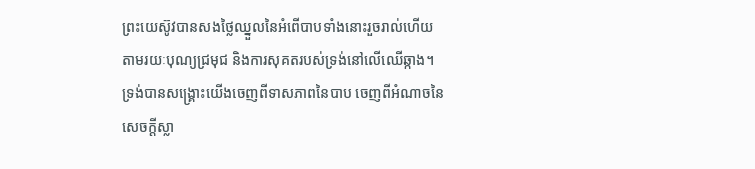ព្រះយេស៊ូវបានសងថ្លៃឈ្នួលនៃអំពើបាបទាំងនោះរួចរាល់ហើយ តាមរយៈបុណ្យជ្រមុជ និងការសុគតរបស់ទ្រង់នៅលើឈើឆ្កាង។ ទ្រង់បានសង្រ្គោះយើងចេញពីទាសភាពនៃបាប ចេញពីអំណាចនៃសេចក្តីស្លា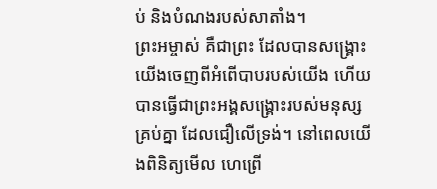ប់ និងបំណងរបស់សាតាំង។
ព្រះអម្ចាស់ គឺជាព្រះ ដែលបានសង្រ្គោះយើងចេញពីអំពើបាបរបស់យើង ហើយបានធ្វើជាព្រះអង្គសង្រ្គោះរបស់មនុស្សគ្រប់គ្នា ដែលជឿលើទ្រង់។ នៅពេលយើងពិនិត្យមើល ហេព្រើ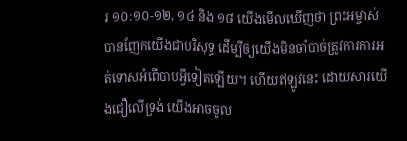រ ១០:១០-១២, ១៤ និង ១៨ យើងមើលឃើញថា ព្រះអម្ចាស់បានញែកយើងជាបរិសុទ្ធ ដើម្បីឲ្យយើងមិនចាំបាច់ត្រូវការការអត់ទោសអំពើបាបអ្វីទៀតឡើយ។ ហើយឥឡូវនេះ ដោយសារយើងជឿលើទ្រង់ យើងអាចចូល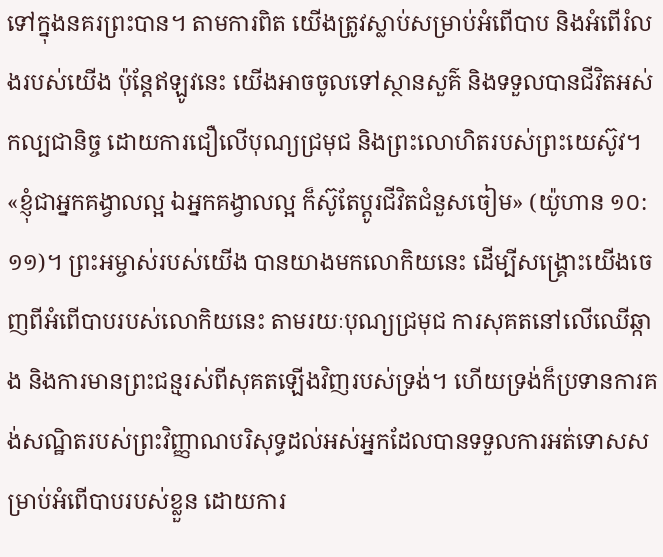ទៅក្នុងនគរព្រះបាន។ តាមការពិត យើងត្រូវស្លាប់សម្រាប់អំពើបាប និងអំពើរំលងរបស់យើង ប៉ុន្តែឥឡូវនេះ យើងអាចចូលទៅស្ថានសួគ៌ និងទទួលបានជីវិតអស់កល្បជានិច្ច ដោយការជឿលើបុណ្យជ្រមុជ និងព្រះលោហិតរបស់ព្រះយេស៊ូវ។
«ខ្ញុំជាអ្នកគង្វាលល្អ ឯអ្នកគង្វាលល្អ ក៏ស៊ូតែប្តូរជីវិតជំនួសចៀម» (យ៉ូហាន ១០:១១)។ ព្រះអម្ចាស់របស់យើង បានយាងមកលោកិយនេះ ដើម្បីសង្រ្គោះយើងចេញពីអំពើបាបរបស់លោកិយនេះ តាមរយៈបុណ្យជ្រមុជ ការសុគតនៅលើឈើឆ្កាង និងការមានព្រះជន្មរស់ពីសុគតឡើងវិញរបស់ទ្រង់។ ហើយទ្រង់ក៏ប្រទានការគង់សណ្ឋិតរបស់ព្រះវិញ្ញាណបរិសុទ្ធដល់អស់អ្នកដែលបានទទួលការអត់ទោសសម្រាប់អំពើបាបរបស់ខ្លួន ដោយការ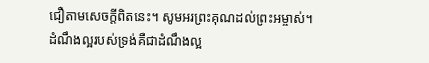ជឿតាមសេចក្តីពិតនេះ។ សូមអរព្រះគុណដល់ព្រះអម្ចាស់។ ដំណឹងល្អរបស់ទ្រង់គឺជាដំណឹងល្អ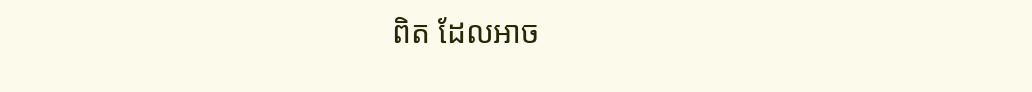ពិត ដែលអាច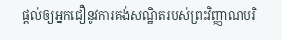ផ្តល់ឲ្យអ្នកជឿនូវការគង់សណ្ឋិតរបស់ព្រះវិញ្ញាណបរិ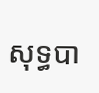សុទ្ធបា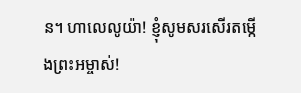ន។ ហាលេលូយ៉ា! ខ្ញុំសូមសរសើរតម្កើងព្រះអម្ចាស់!